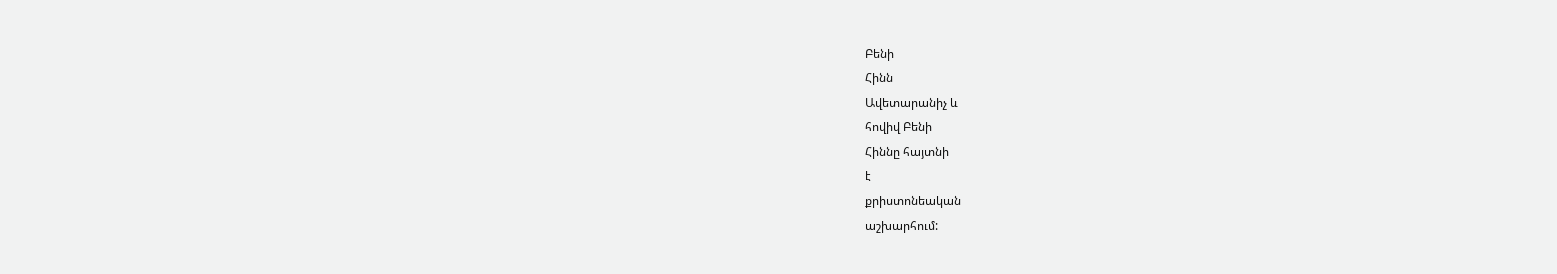Բենի
Հինն
Ավետարանիչ և
հովիվ Բենի
Հիննը հայտնի
է
քրիստոնեական
աշխարհում: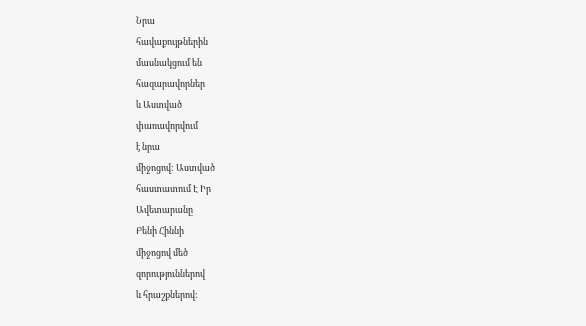Նրա
հավաքույթներին
մասնակցում են
հազարավորներ
և Աստված
փառավորվում
է նրա
միջոցով: Աստված
հաստատում Է Իր
Ավետարանը
Բենի Հիննի
միջոցով մեծ
զորություններով
և հրաշքներով: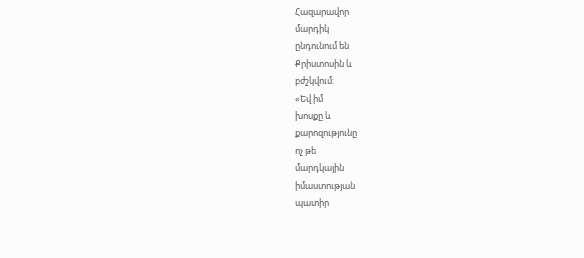Հազարավոր
մարդիկ
ընդունում են
Քրիստոսին և
բժշկվում:
«Եվ իմ
խոսքը և
քարոզությունը
ոչ թե
մարդկային
իմաստության
պատիր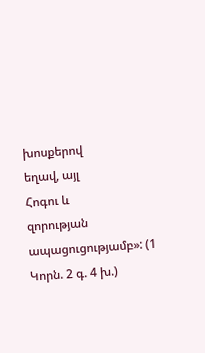խոսքերով
եղավ, այլ
Հոգու և
զորության
ապացուցությամբ»: (1
Կորն. 2 գ. 4 խ.)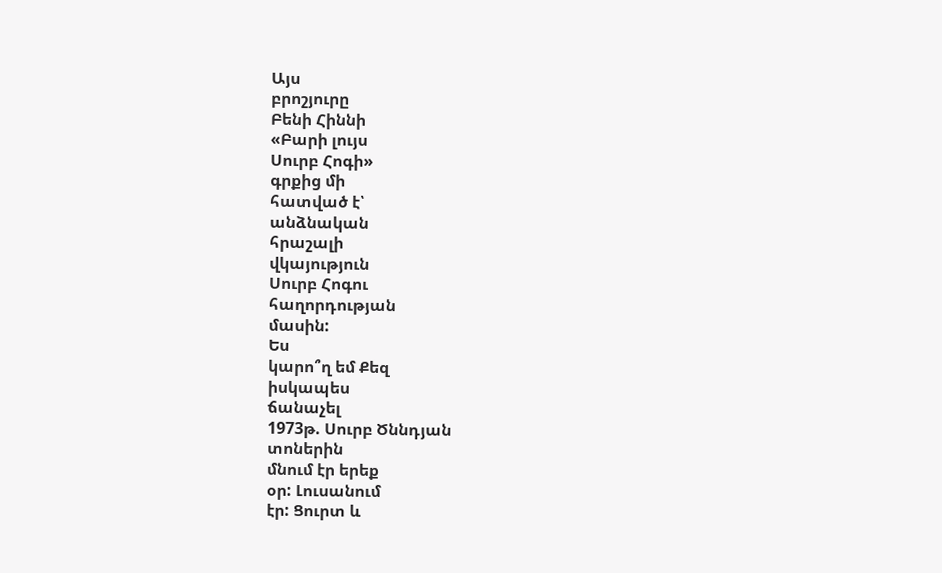Այս
բրոշյուրը
Բենի Հիննի
«Բարի լույս
Սուրբ Հոգի»
գրքից մի
հատված է՝
անձնական
հրաշալի
վկայություն
Սուրբ Հոգու
հաղորդության
մասին:
Ես
կարո՞ղ եմ Քեզ
իսկապես
ճանաչել
1973թ. Սուրբ Ծննդյան
տոներին
մնում էր երեք
օր: Լուսանում
էր: Ցուրտ և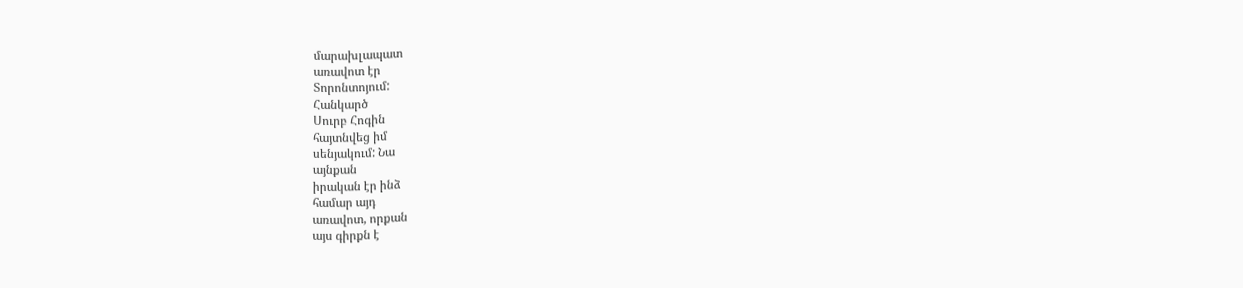մարախլապատ
առավոտ էր
Տորոնտոյում:
Հանկարծ
Սուրբ Հոգին
հայտնվեց իմ
սենյակում: Նա
այնքան
իրական էր ինձ
համար այդ
առավոտ, որքան
այս գիրքն է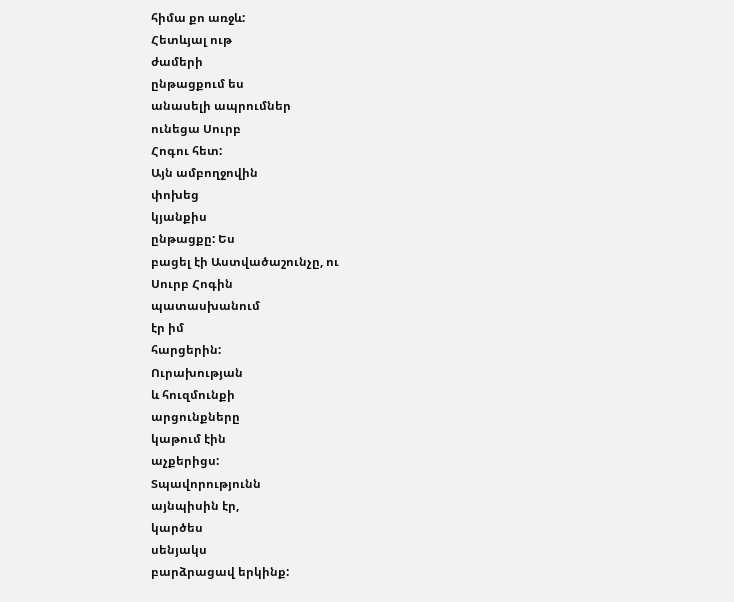հիմա քո առջև:
Հետևյալ ութ
ժամերի
ընթացքում ես
անասելի ապրումներ
ունեցա Սուրբ
Հոգու հետ:
Այն ամբողջովին
փոխեց
կյանքիս
ընթացքը: Ես
բացել էի Աստվածաշունչը, ու
Սուրբ Հոգին
պատասխանում
էր իմ
հարցերին:
Ուրախության
և հուզմունքի
արցունքները
կաթում էին
աչքերիցս:
Տպավորությունն
այնպիսին էր,
կարծես
սենյակս
բարձրացավ երկինք: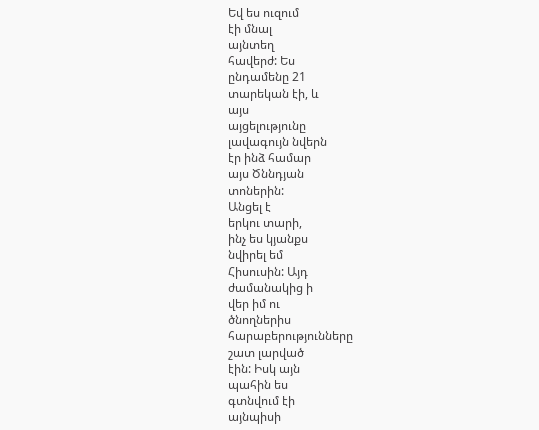Եվ ես ուզում
էի մնալ
այնտեղ
հավերժ: Ես
ընդամենը 21
տարեկան էի, և
այս
այցելությունը
լավագույն նվերն
էր ինձ համար
այս Ծննդյան
տոներին:
Անցել է
երկու տարի,
ինչ ես կյանքս
նվիրել եմ
Հիսուսին: Այդ
ժամանակից ի
վեր իմ ու
ծնողներիս
հարաբերությունները
շատ լարված
էին: Իսկ այն
պահին ես
գտնվում էի
այնպիսի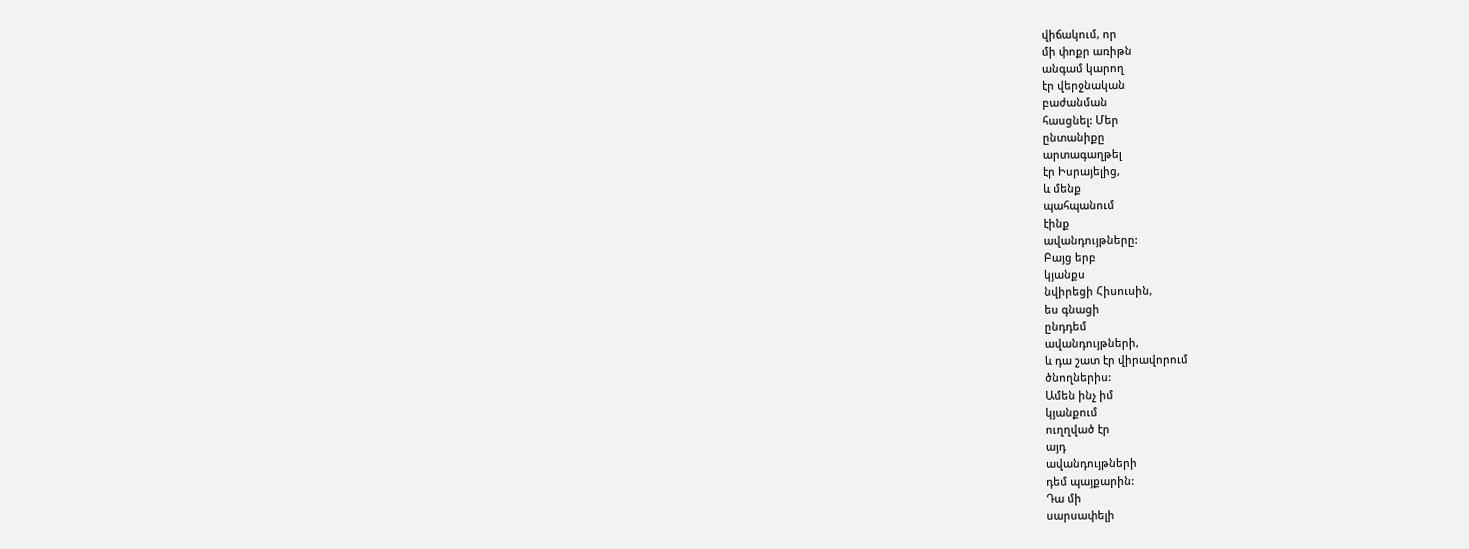վիճակում, որ
մի փոքր առիթն
անգամ կարող
էր վերջնական
բաժանման
հասցնել: Մեր
ընտանիքը
արտագաղթել
էր Իսրայելից,
և մենք
պահպանում
էինք
ավանդույթները:
Բայց երբ
կյանքս
նվիրեցի Հիսուսին,
ես գնացի
ընդդեմ
ավանդույթների,
և դա շատ էր վիրավորում
ծնողներիս:
Ամեն ինչ իմ
կյանքում
ուղղված էր
այդ
ավանդույթների
դեմ պայքարին:
Դա մի
սարսափելի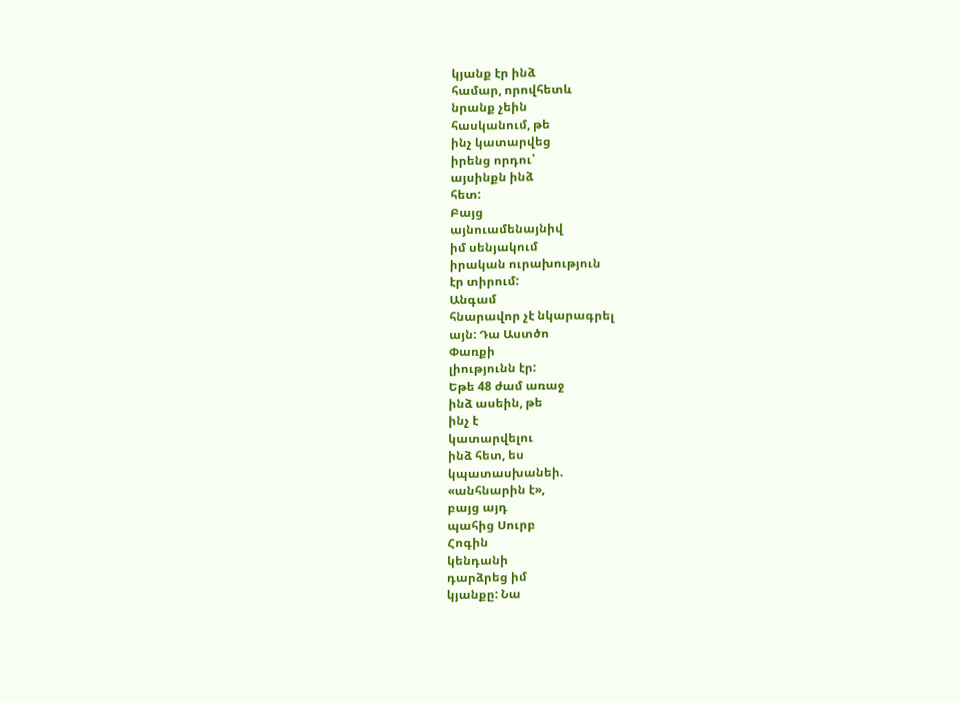կյանք էր ինձ
համար, որովհետև
նրանք չեին
հասկանում, թե
ինչ կատարվեց
իրենց որդու՝
այսինքն ինձ
հետ:
Բայց
այնուամենայնիվ
իմ սենյակում
իրական ուրախություն
էր տիրում:
Անգամ
հնարավոր չէ նկարագրել
այն: Դա Աստծո
Փառքի
լիությունն էր:
Եթե 48 ժամ առաջ
ինձ ասեին, թե
ինչ է
կատարվելու
ինձ հետ, ես
կպատասխանեի.
«անհնարին է»,
բայց այդ
պահից Սուրբ
Հոգին
կենդանի
դարձրեց իմ
կյանքը: Նա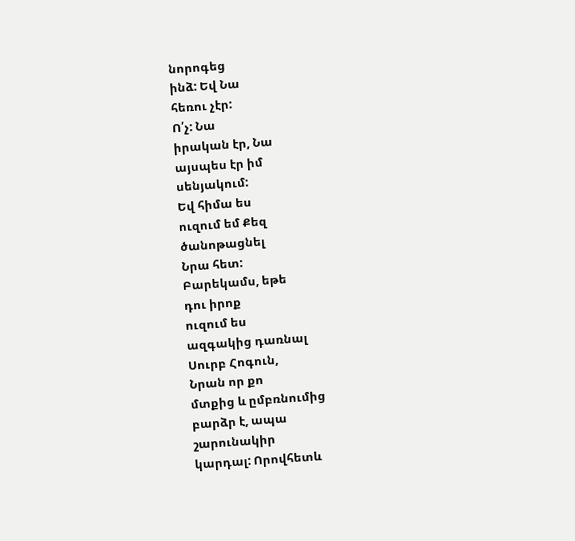նորոգեց
ինձ: Եվ Նա
հեռու չէր:
Ո՛չ: Նա
իրական էր, Նա
այսպես էր իմ
սենյակում:
Եվ հիմա ես
ուզում եմ Քեզ
ծանոթացնել
Նրա հետ:
Բարեկամս, եթե
դու իրոք
ուզում ես
ազգակից դառնալ
Սուրբ Հոգուն,
Նրան որ քո
մտքից և ըմբռնումից
բարձր է, ապա
շարունակիր
կարդալ: Որովհետև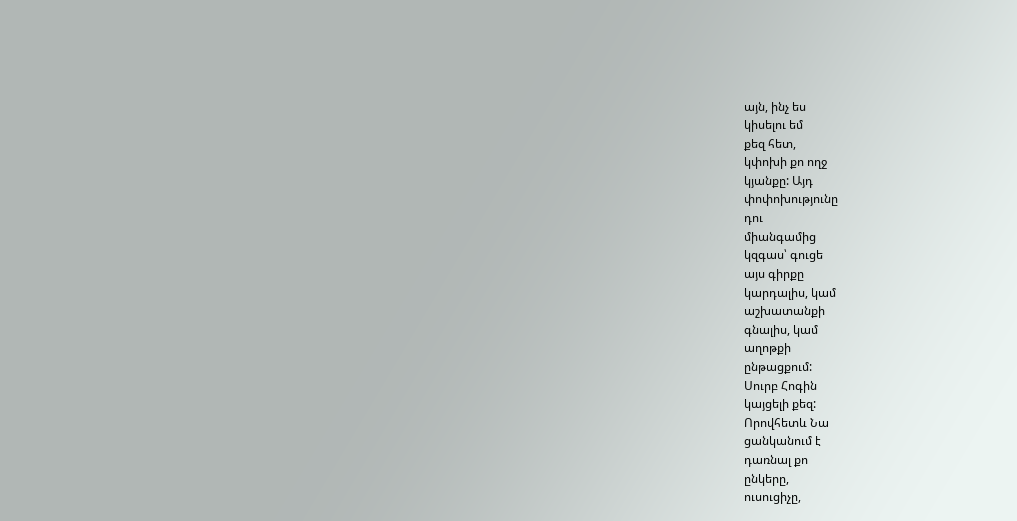այն, ինչ ես
կիսելու եմ
քեզ հետ,
կփոխի քո ողջ
կյանքը: Այդ
փոփոխությունը
դու
միանգամից
կզգաս՝ գուցե
այս գիրքը
կարդալիս, կամ
աշխատանքի
գնալիս, կամ
աղոթքի
ընթացքում:
Սուրբ Հոգին
կայցելի քեզ:
Որովհետև Նա
ցանկանում է
դառնալ քո
ընկերը,
ուսուցիչը,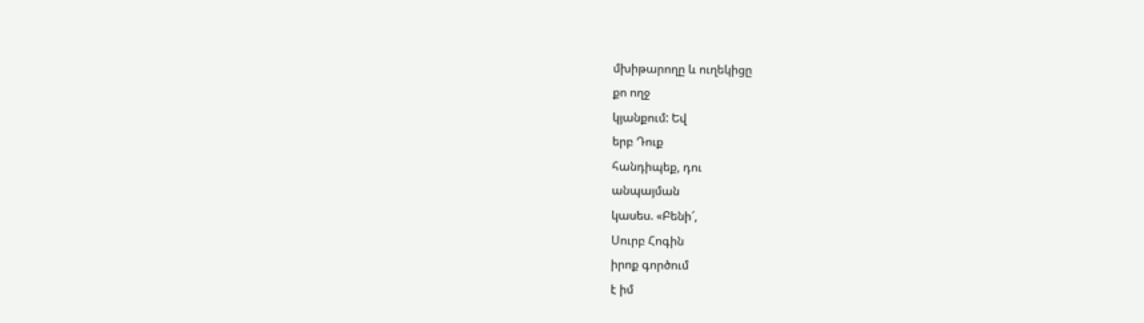մխիթարողը և ուղեկիցը
քո ողջ
կյանքում: Եվ
երբ Դուք
հանդիպեք, դու
անպայման
կասես. «Բենի՜,
Սուրբ Հոգին
իրոք գործում
է իմ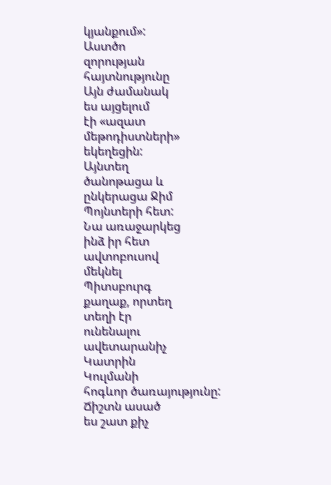կյանքում»:
Աստծո
զորության
հայտնությունը
Այն ժամանակ
ես այցելում
էի «ազատ
մեթոդիստների»
եկեղեցին:
Այնտեղ
ծանոթացա և
ընկերացա Ջիմ
Պոյնտերի հետ:
Նա առաջարկեց
ինձ իր հետ
ավտոբուսով
մեկնել
Պիտսբուրգ
քաղաք, որտեղ
տեղի էր
ունենալու
ավետարանիչ
Կատրին
Կուլմանի
հոգևոր ծառայությունը:
Ճիշտն ասած
ես շատ քիչ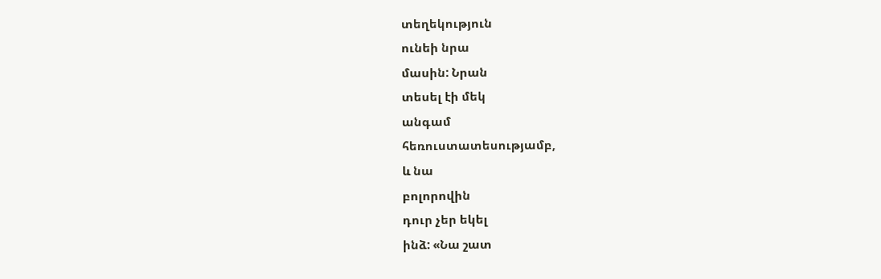տեղեկություն
ունեի նրա
մասին: Նրան
տեսել էի մեկ
անգամ
հեռուստատեսությամբ,
և նա
բոլորովին
դուր չեր եկել
ինձ: «Նա շատ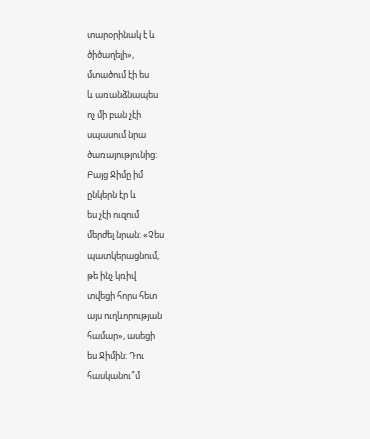տարօրինակ է և
ծիծաղելի»,
մտածում էի ես
և առանձնապես
ոչ մի բան չէի
սպասում նրա
ծառայությունից:
Բայց Ջիմը իմ
ընկերն էր և
ես չէի ուզում
մերժել նրան: «Չես
պատկերացնում,
թե ինչ կռիվ
տվեցի հորս հետ
այս ուղևորության
համար», ասեցի
ես Ջիմին: Դու
հասկանու՞մ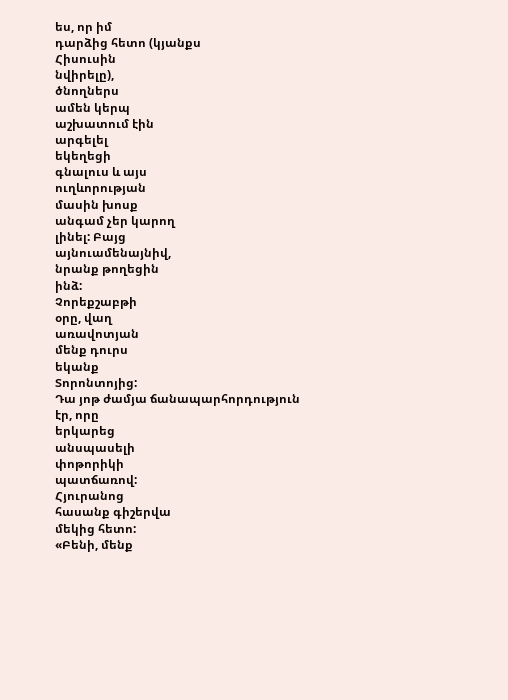ես, որ իմ
դարձից հետո (կյանքս
Հիսուսին
նվիրելը),
ծնողներս
ամեն կերպ
աշխատում էին
արգելել
եկեղեցի
գնալուս և այս
ուղևորության
մասին խոսք
անգամ չեր կարող
լինել: Բայց
այնուամենայնիվ,
նրանք թողեցին
ինձ:
Չորեքշաբթի
օրը, վաղ
առավոտյան
մենք դուրս
եկանք
Տորոնտոյից:
Դա յոթ ժամյա ճանապարհորդություն
էր, որը
երկարեց
անսպասելի
փոթորիկի
պատճառով:
Հյուրանոց
հասանք գիշերվա
մեկից հետո:
«Բենի, մենք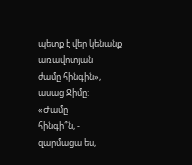պետք է վեր կենանք
առավոտյան
ժամը հինգին»,
ասաց Ջիմը:
«Ժամը
հինգի՞ն, -
զարմացա ես,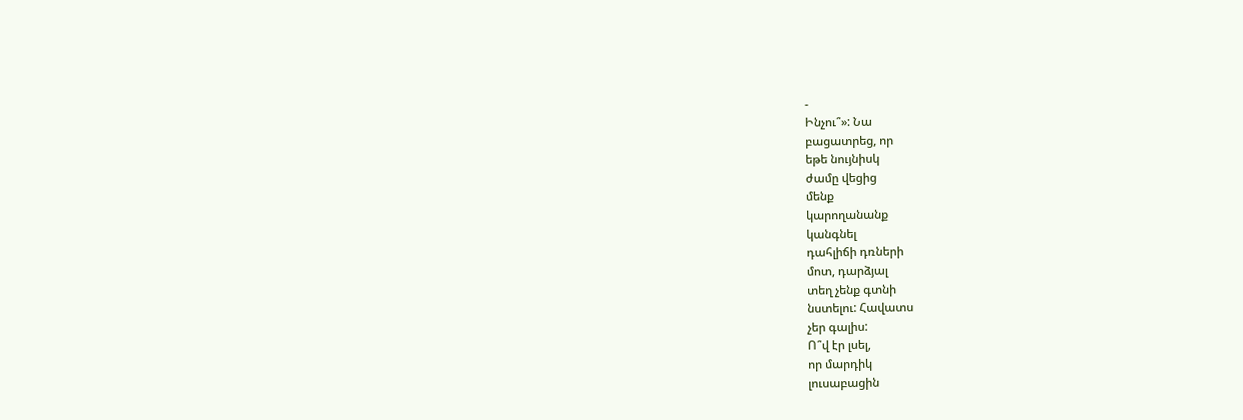-
Ինչու՞»: Նա
բացատրեց, որ
եթե նույնիսկ
ժամը վեցից
մենք
կարողանանք
կանգնել
դահլիճի դռների
մոտ, դարձյալ
տեղ չենք գտնի
նստելու: Հավատս
չեր գալիս:
Ո՞վ էր լսել,
որ մարդիկ
լուսաբացին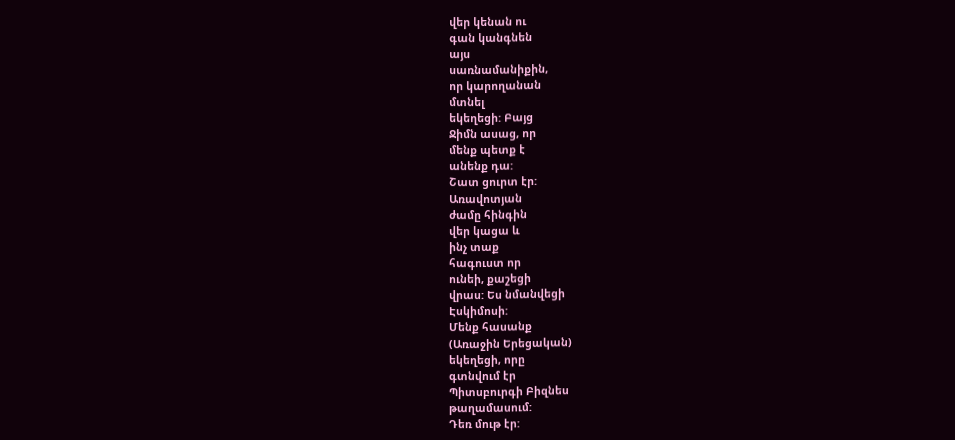վեր կենան ու
գան կանգնեն
այս
սառնամանիքին,
որ կարողանան
մտնել
եկեղեցի: Բայց
Ջիմն ասաց, որ
մենք պետք է
անենք դա:
Շատ ցուրտ էր:
Առավոտյան
ժամը հինգին
վեր կացա և
ինչ տաք
հագուստ որ
ունեի, քաշեցի
վրաս: Ես նմանվեցի
Էսկիմոսի:
Մենք հասանք
(Առաջին Երեցական)
եկեղեցի, որը
գտնվում էր
Պիտսբուրգի Բիզնես
թաղամասում:
Դեռ մութ էր: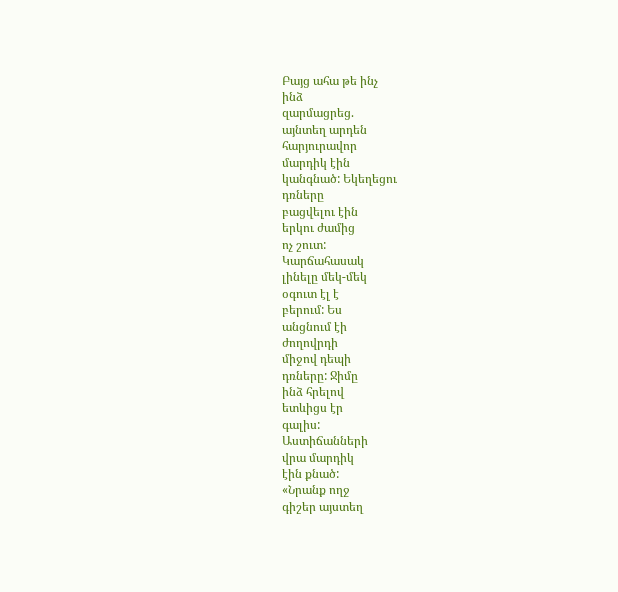Բայց ահա թե ինչ
ինձ
զարմացրեց.
այնտեղ արդեն
հարյուրավոր
մարդիկ էին
կանգնած: Եկեղեցու
դռները
բացվելու էին
երկու ժամից
ոչ շուտ:
Կարճահասակ
լինելը մեկ-մեկ
օգուտ էլ է
բերում: Ես
անցնում էի
ժողովրդի
միջով դեպի
դռները: Ջիմը
ինձ հրելով
ետևիցս էր
գալիս:
Աստիճանների
վրա մարդիկ
էին քնած:
«Նրանք ողջ
գիշեր այստեղ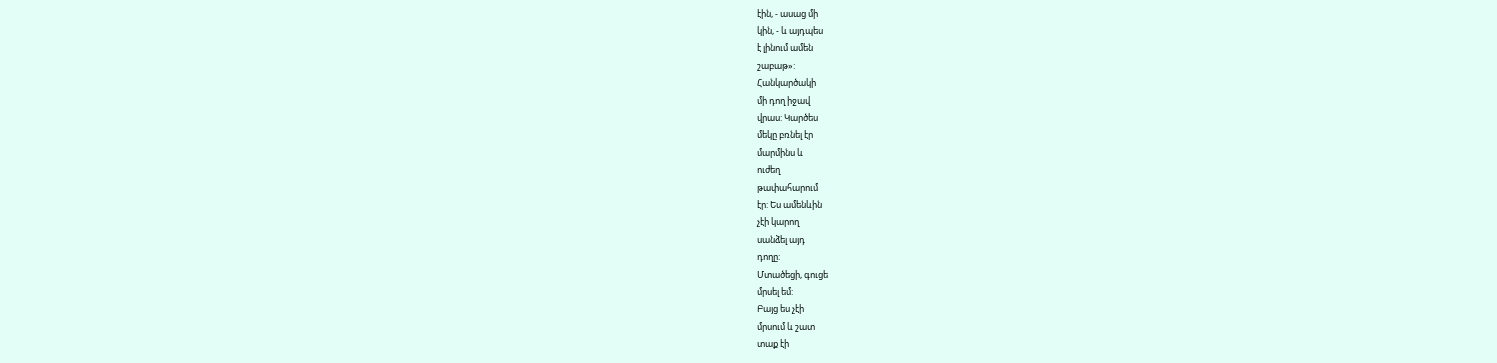էին, - ասաց մի
կին, - և այդպես
է լինում ամեն
շաբաթ»:
Հանկարծակի
մի դող իջավ
վրաս: Կարծես
մեկը բռնել էր
մարմինս և
ուժեղ
թափահարում
էր: Ես ամենևին
չէի կարող
սանձել այդ
դողը:
Մտածեցի, գուցե
մրսել եմ:
Բայց ես չէի
մրսում և շատ
տաք էի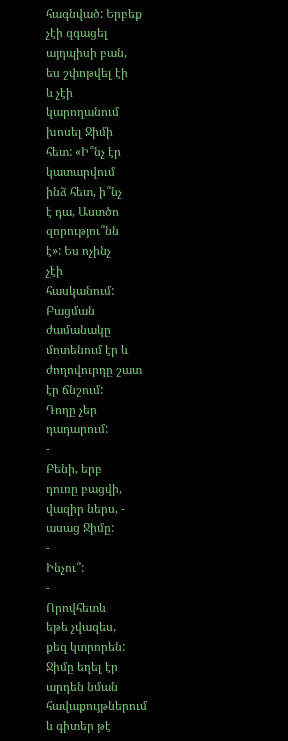հագնված: Երբեք
չէի զգացել
այդպիսի բան,
ես շփոթվել էի
և չէի
կարողանում
խոսել Ջիմի
հետ: «Ի՞նչ էր
կատարվում
ինձ հետ, ի՞նչ
է դա, Աստծո
զորությու՞նն
է»: Ես ոչինչ
չէի
հասկանում:
Բացման
ժամանակը
մոտենում էր և
ժողովուրդը շատ
էր ճնշում:
Դողը չեր
դադարում:
-
Բենի, երբ
դուռը բացվի,
վազիր ներս, -
ասաց Ջիմը:
-
Ինչու՞:
-
Որովհետև
եթե չվազես,
քեզ կտրորեն:
Ջիմը եղել էր
արդեն նման
հավաքույթներում
և գիտեր թէ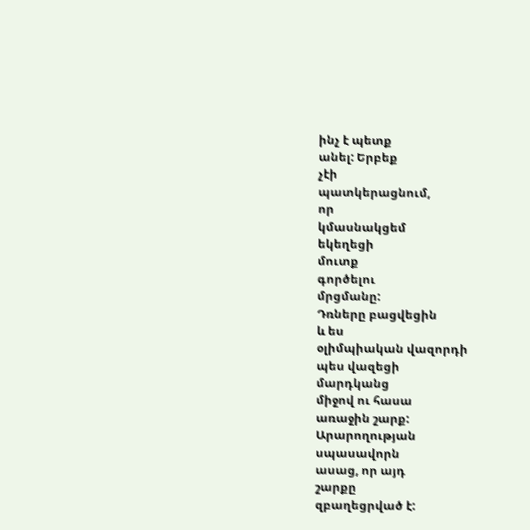ինչ է պետք
անել: Երբեք
չէի
պատկերացնում,
որ
կմասնակցեմ
եկեղեցի
մուտք
գործելու
մրցմանը:
Դռները բացվեցին
և ես
օլիմպիական վազորդի
պես վազեցի
մարդկանց
միջով ու հասա
առաջին շարք:
Արարողության
սպասավորն
ասաց, որ այդ
շարքը
զբաղեցրված է: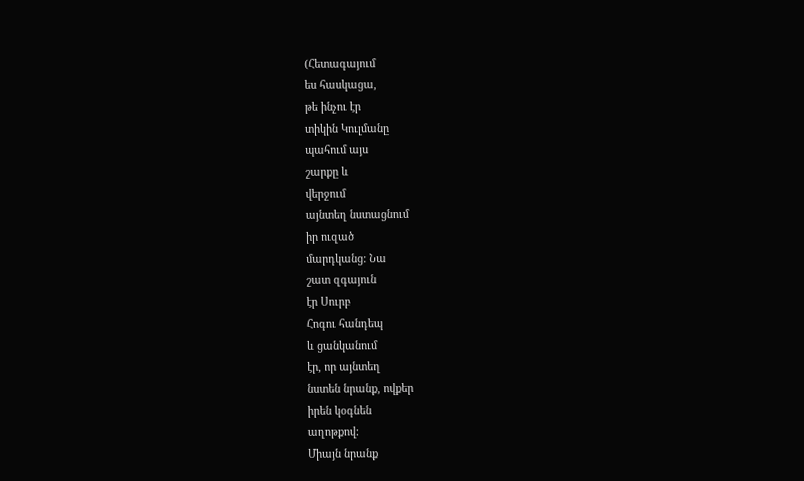(Հետագայում
ես հասկացա,
թե ինչու էր
տիկին Կուլմանը
պահում այս
շարքը և
վերջում
այնտեղ նստացնում
իր ուզած
մարդկանց: Նա
շատ զգայուն
էր Սուրբ
Հոգու հանդեպ
և ցանկանում
էր, որ այնտեղ
նստեն նրանք, ովքեր
իրեն կօգնեն
աղոթքով:
Միայն նրանք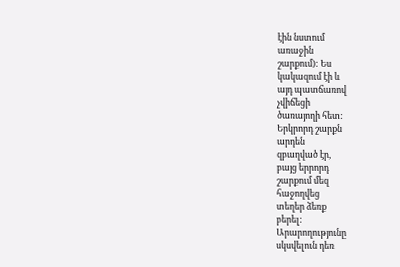էին նստում
առաջին
շարքում): Ես
կակազում էի և
այդ պատճառով
չվիճեցի
ծառայողի հետ:
Երկրորդ շարքն
արդեն
զբաղված էր,
բայց երրորդ
շարքում մեզ
հաջողվեց
տեղեր ձեռք
բերել:
Արարողությունը
սկսվելուն դեռ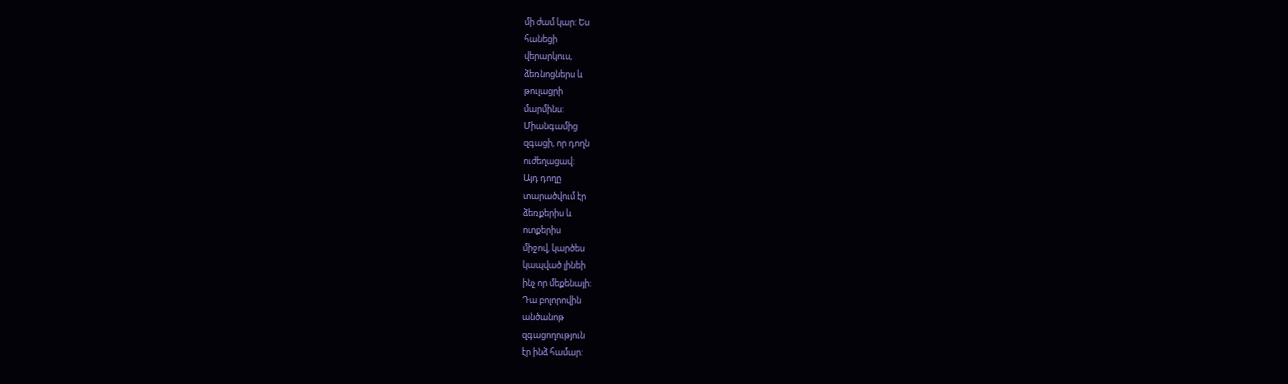մի ժամ կար: Ես
հանեցի
վերարկուս,
ձեռնոցներս և
թուլացրի
մարմինս:
Միանգամից
զգացի, որ դողն
ուժեղացավ:
Այդ դողը
տարածվում էր
ձեռքերիս և
ոտքերիս
միջով, կարծես
կապված լինեի
ինչ որ մեքենայի:
Դա բոլորովին
անծանոթ
զգացողություն
էր ինձ համար: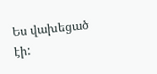Ես վախեցած
էի: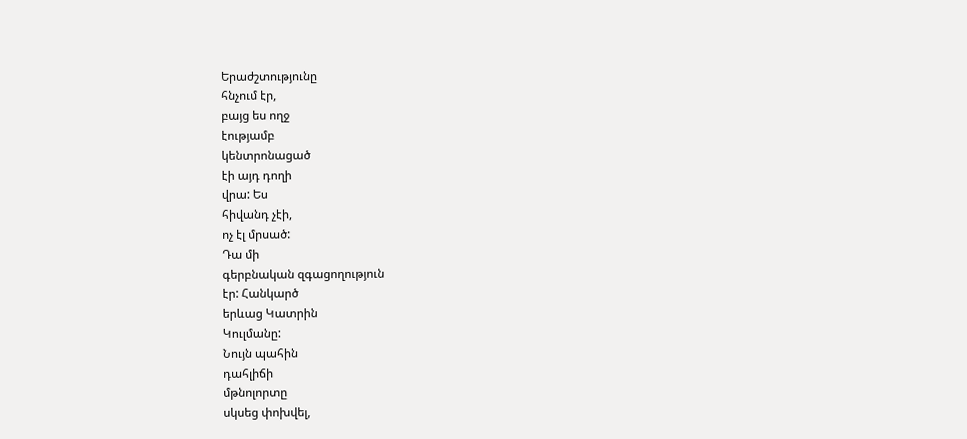Երաժշտությունը
հնչում էր,
բայց ես ողջ
էությամբ
կենտրոնացած
էի այդ դողի
վրա: Ես
հիվանդ չէի,
ոչ էլ մրսած:
Դա մի
գերբնական զգացողություն
էր: Հանկարծ
երևաց Կատրին
Կուլմանը:
Նույն պահին
դահլիճի
մթնոլորտը
սկսեց փոխվել,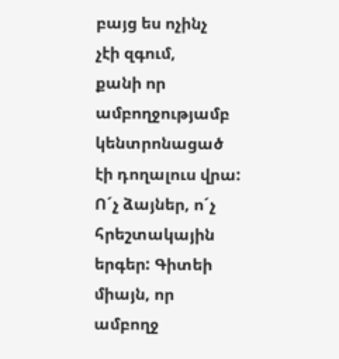բայց ես ոչինչ
չէի զգում,
քանի որ
ամբողջությամբ
կենտրոնացած
էի դողալուս վրա:
Ո´չ ձայներ, ո´չ
հրեշտակային
երգեր: Գիտեի
միայն, որ
ամբողջ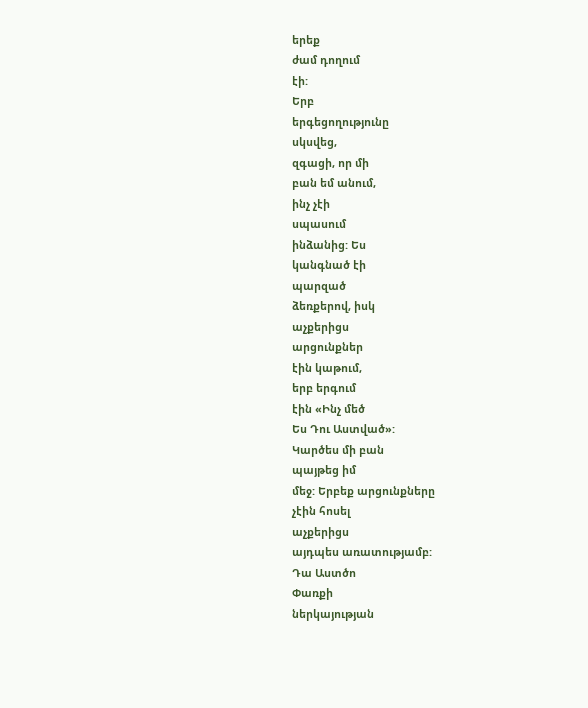երեք
ժամ դողում
էի:
Երբ
երգեցողությունը
սկսվեց,
զգացի, որ մի
բան եմ անում,
ինչ չէի
սպասում
ինձանից: Ես
կանգնած էի
պարզած
ձեռքերով, իսկ
աչքերիցս
արցունքներ
էին կաթում,
երբ երգում
էին «Ինչ մեծ
Ես Դու Աստված»:
Կարծես մի բան
պայթեց իմ
մեջ: Երբեք արցունքները
չէին հոսել
աչքերիցս
այդպես առատությամբ:
Դա Աստծո
Փառքի
ներկայության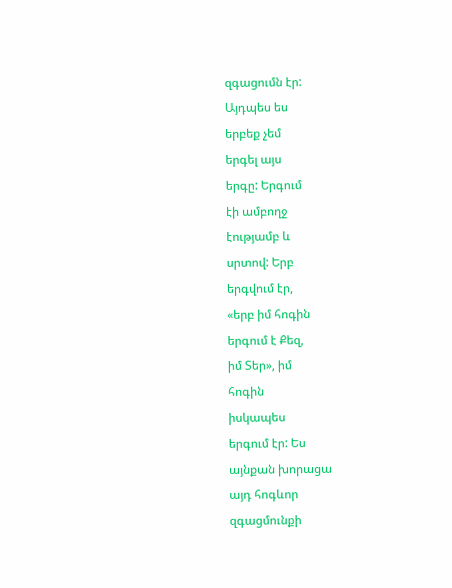զգացումն էր:
Այդպես ես
երբեք չեմ
երգել այս
երգը: Երգում
էի ամբողջ
էությամբ և
սրտով: Երբ
երգվում էր,
«երբ իմ հոգին
երգում է Քեզ,
իմ Տեր», իմ
հոգին
իսկապես
երգում էր: Ես
այնքան խորացա
այդ հոգևոր
զգացմունքի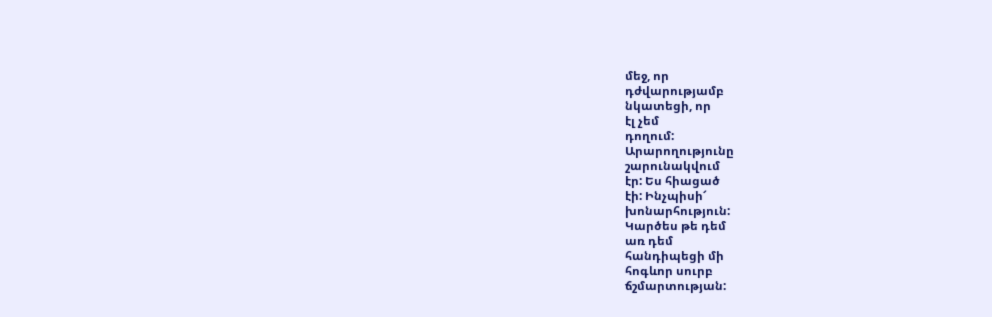մեջ, որ
դժվարությամբ
նկատեցի, որ
էլ չեմ
դողում:
Արարողությունը
շարունակվում
էր: Ես հիացած
էի: Ինչպիսի՜
խոնարհություն:
Կարծես թե դեմ
առ դեմ
հանդիպեցի մի
հոգևոր սուրբ
ճշմարտության: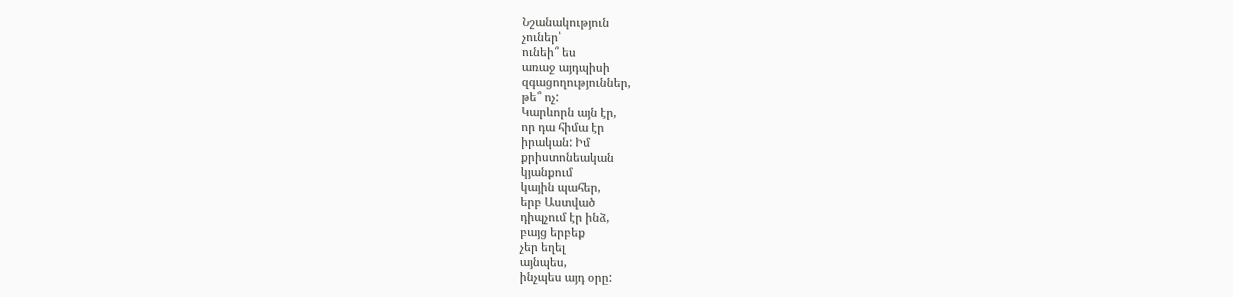Նշանակություն
չուներ՝
ունեի՞ ես
առաջ այդպիսի
զգացողություններ,
թե՞ ոչ:
Կարևորն այն էր,
որ դա հիմա էր
իրական: Իմ
քրիստոնեական
կյանքում
կային պահեր,
երբ Աստված
դիպչում էր ինձ,
բայց երբեք
չեր եղել
այնպես,
ինչպես այդ օրը: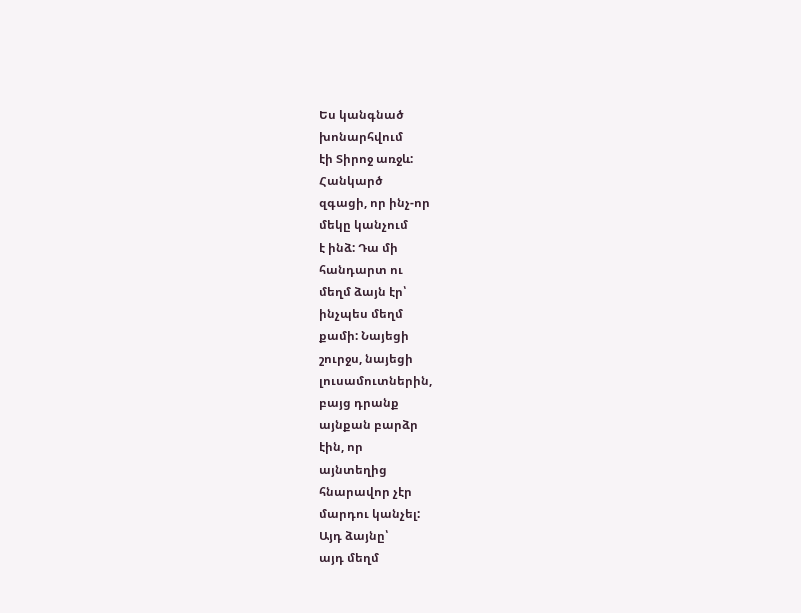Ես կանգնած
խոնարհվում
էի Տիրոջ առջև:
Հանկարծ
զգացի, որ ինչ-որ
մեկը կանչում
է ինձ: Դա մի
հանդարտ ու
մեղմ ձայն էր՝
ինչպես մեղմ
քամի: Նայեցի
շուրջս, նայեցի
լուսամուտներին,
բայց դրանք
այնքան բարձր
էին, որ
այնտեղից
հնարավոր չէր
մարդու կանչել:
Այդ ձայնը՝
այդ մեղմ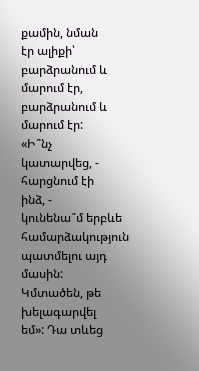քամին, նման
էր ալիքի՝
բարձրանում և
մարում էր,
բարձրանում և
մարում էր:
«Ի՞նչ
կատարվեց, -
հարցնում էի
ինձ, -
կունենա՞մ երբևե
համարձակություն
պատմելու այդ
մասին:
Կմտածեն, թե
խելագարվել
եմ»: Դա տևեց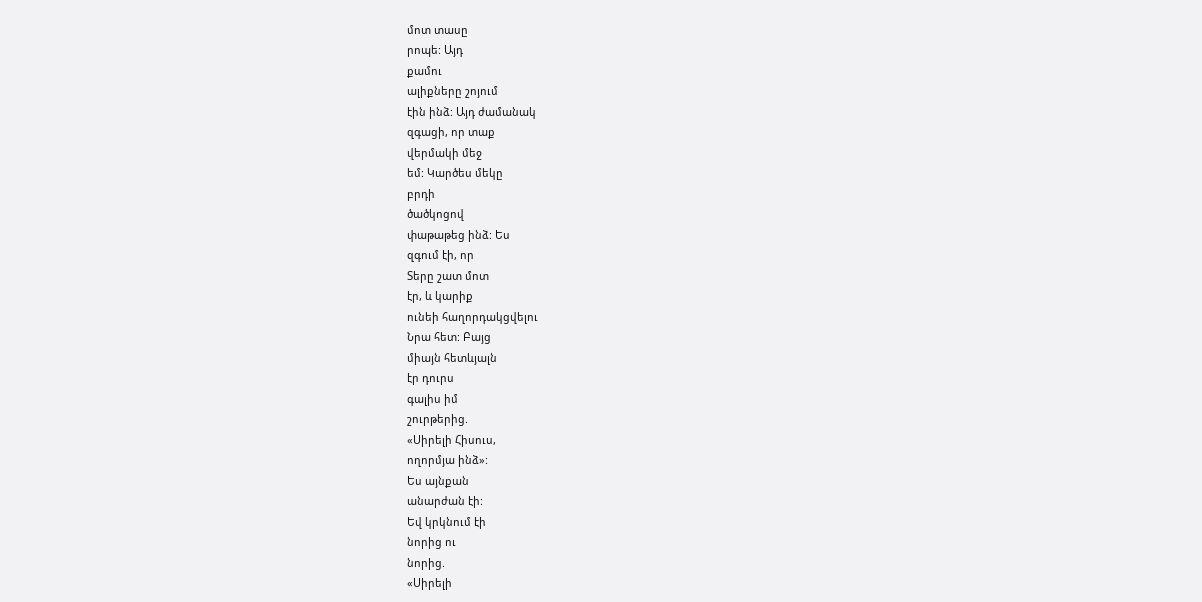մոտ տասը
րոպե: Այդ
քամու
ալիքները շոյում
էին ինձ: Այդ ժամանակ
զգացի, որ տաք
վերմակի մեջ
եմ: Կարծես մեկը
բրդի
ծածկոցով
փաթաթեց ինձ: Ես
զգում էի, որ
Տերը շատ մոտ
էր, և կարիք
ունեի հաղորդակցվելու
Նրա հետ: Բայց
միայն հետևյալն
էր դուրս
գալիս իմ
շուրթերից.
«Սիրելի Հիսուս,
ողորմյա ինձ»:
Ես այնքան
անարժան էի:
Եվ կրկնում էի
նորից ու
նորից.
«Սիրելի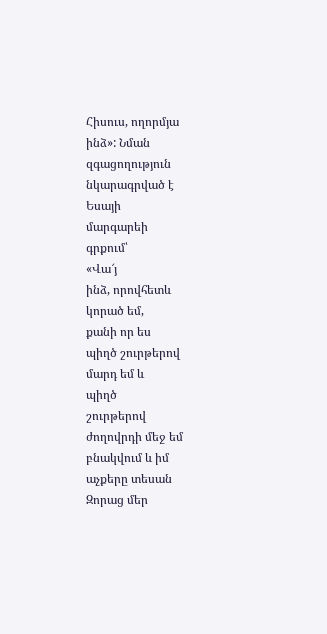Հիսուս, ողորմյա
ինձ»: Նման
զգացողություն
նկարագրված է
Եսայի
մարգարեի
գրքում՝
«Վա՜յ
ինձ, որովհետև
կորած եմ,
քանի որ ես
պիղծ շուրթերով
մարդ եմ և
պիղծ
շուրթերով
ժողովրդի մեջ եմ
բնակվում և իմ
աչքերը տեսան
Զորաց մեր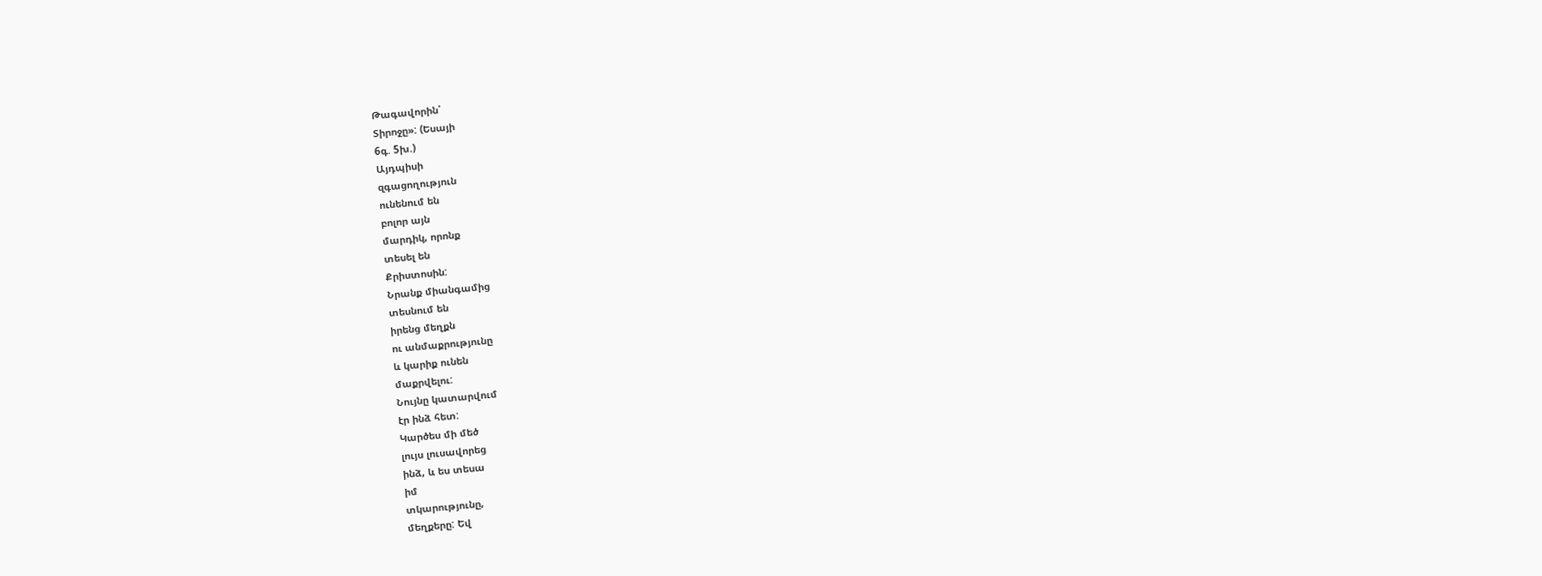Թագավորին՝
Տիրոջը»: (Եսայի
6գ. 5խ.)
Այդպիսի
զգացողություն
ունենում են
բոլոր այն
մարդիկ, որոնք
տեսել են
Քրիստոսին:
Նրանք միանգամից
տեսնում են
իրենց մեղքն
ու անմաքրությունը
և կարիք ունեն
մաքրվելու:
Նույնը կատարվում
էր ինձ հետ:
Կարծես մի մեծ
լույս լուսավորեց
ինձ, և ես տեսա
իմ
տկարությունը,
մեղքերը: Եվ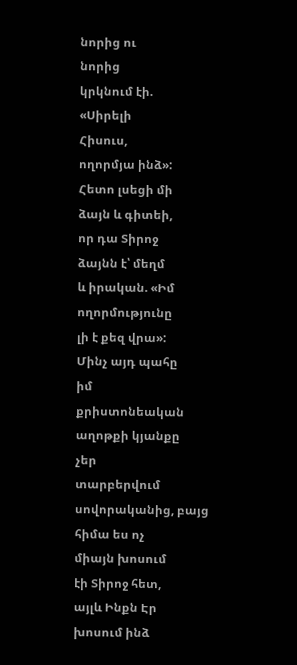նորից ու
նորից
կրկնում էի.
«Սիրելի
Հիսուս,
ողորմյա ինձ»:
Հետո լսեցի մի
ձայն և գիտեի,
որ դա Տիրոջ
ձայնն է՝ մեղմ
և իրական. «Իմ
ողորմությունը
լի է քեզ վրա»:
Մինչ այդ պահը
իմ
քրիստոնեական
աղոթքի կյանքը
չեր
տարբերվում
սովորականից, բայց
հիմա ես ոչ
միայն խոսում
էի Տիրոջ հետ,
այլև Ինքն Էր
խոսում ինձ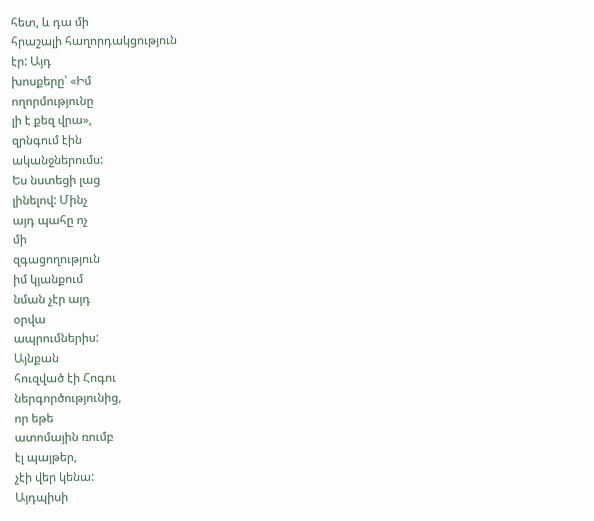հետ, և դա մի
հրաշալի հաղորդակցություն
էր: Այդ
խոսքերը՝ «Իմ
ողորմությունը
լի է քեզ վրա»,
զրնգում էին
ականջներումս:
Ես նստեցի լաց
լինելով: Մինչ
այդ պահը ոչ
մի
զգացողություն
իմ կյանքում
նման չէր այդ
օրվա
ապրումներիս:
Այնքան
հուզված էի Հոգու
ներգործությունից,
որ եթե
ատոմային ռումբ
էլ պայթեր,
չէի վեր կենա:
Այդպիսի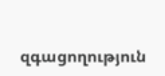զգացողություն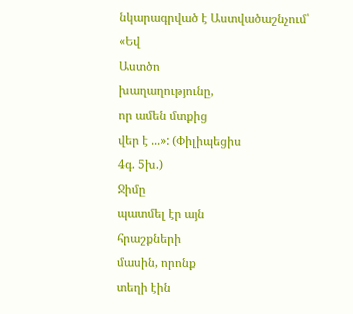նկարագրված է Աստվածաշնչում՝
«Եվ
Աստծո
խաղաղությունը,
որ ամեն մտքից
վեր է ...»: (Փիլիպեցիս
4գ. 5խ.)
Ջիմը
պատմել էր այն
հրաշքների
մասին, որոնք
տեղի էին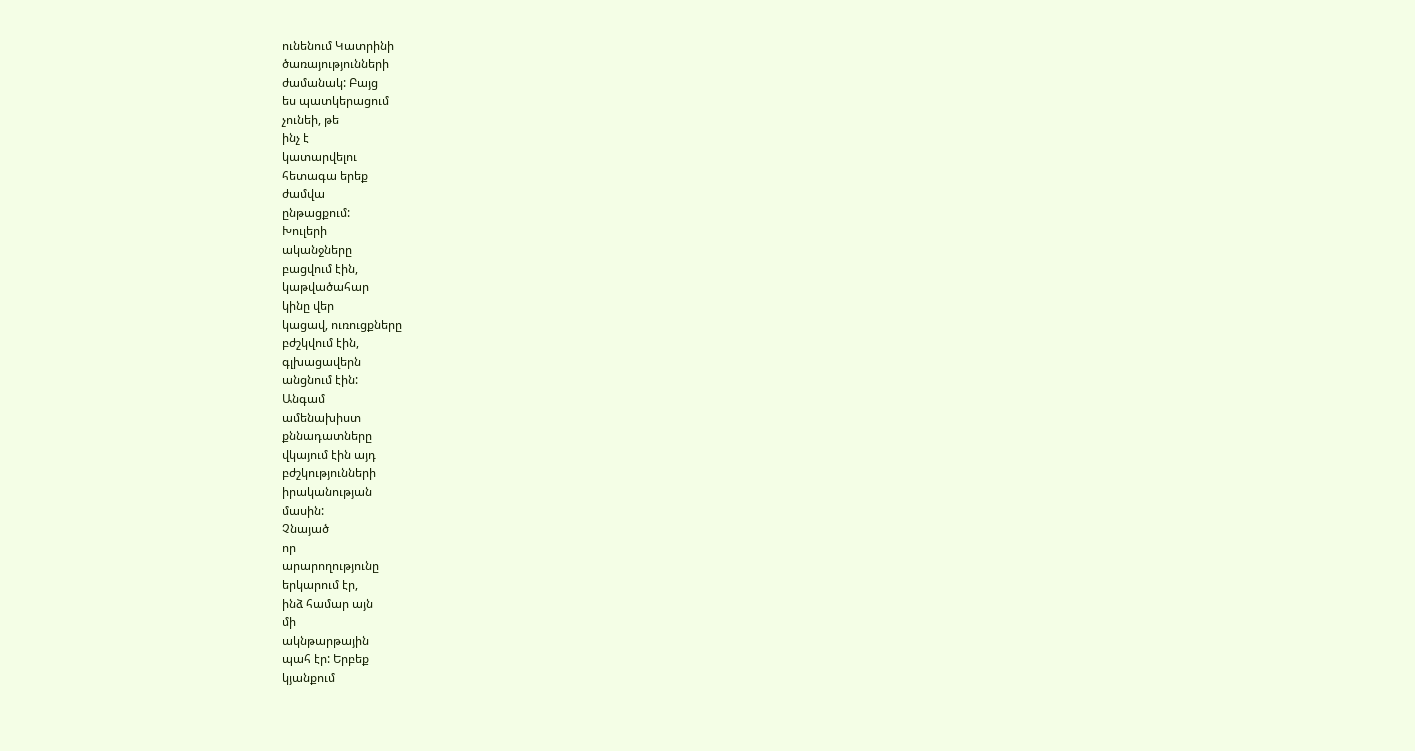ունենում Կատրինի
ծառայությունների
ժամանակ: Բայց
ես պատկերացում
չունեի, թե
ինչ է
կատարվելու
հետագա երեք
ժամվա
ընթացքում:
Խուլերի
ականջները
բացվում էին,
կաթվածահար
կինը վեր
կացավ, ուռուցքները
բժշկվում էին,
գլխացավերն
անցնում էին:
Անգամ
ամենախիստ
քննադատները
վկայում էին այդ
բժշկությունների
իրականության
մասին:
Չնայած
որ
արարողությունը
երկարում էր,
ինձ համար այն
մի
ակնթարթային
պահ էր: Երբեք
կյանքում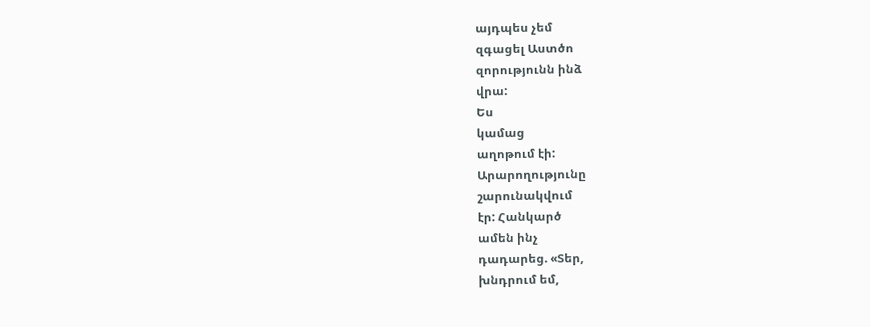այդպես չեմ
զգացել Աստծո
զորությունն ինձ
վրա:
Ես
կամաց
աղոթում էի:
Արարողությունը
շարունակվում
էր: Հանկարծ
ամեն ինչ
դադարեց. «Տեր,
խնդրում եմ,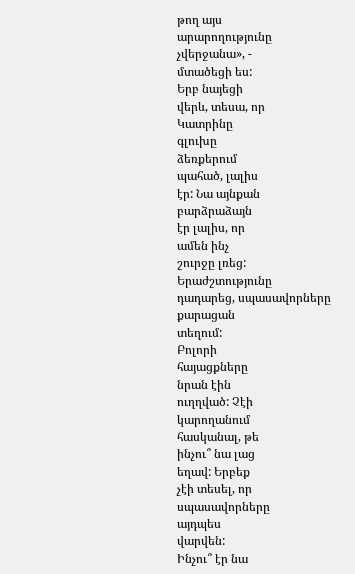թող այս
արարողությունը
չվերջանա», -
մտածեցի ես:
Երբ նայեցի
վերև, տեսա, որ
Կատրինը
գլուխը
ձեռքերում
պահած, լալիս
էր: Նա այնքան
բարձրաձայն
էր լալիս, որ
ամեն ինչ
շուրջը լռեց:
Երաժշտությունը
դադարեց, սպասավորները
քարացան
տեղում:
Բոլորի
հայացքները
նրան էին
ուղղված: Չէի
կարողանում
հասկանալ, թե
ինչու՞ նա լաց
եղավ: Երբեք
չէի տեսել, որ
սպասավորները
այդպես
վարվեն:
Ինչու՞ էր նա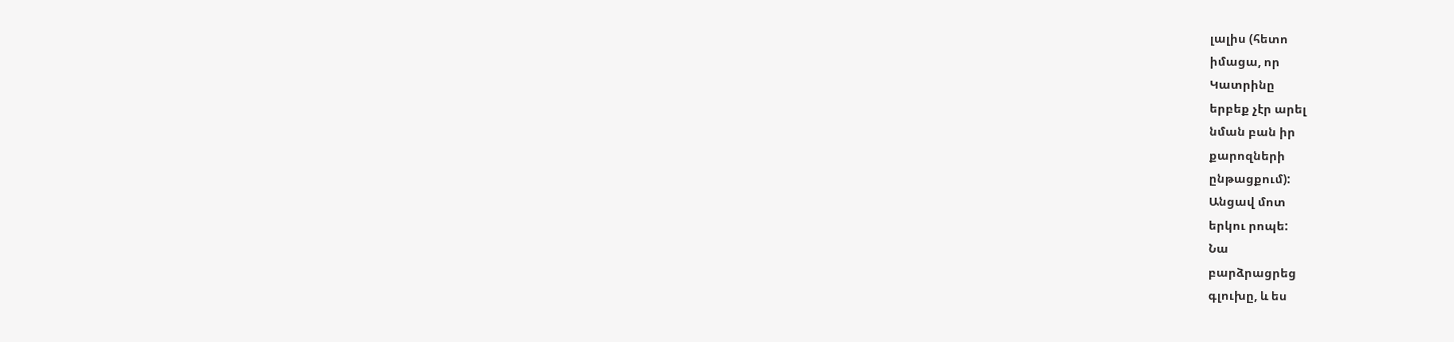լալիս (հետո
իմացա, որ
Կատրինը
երբեք չէր արել
նման բան իր
քարոզների
ընթացքում):
Անցավ մոտ
երկու րոպե:
Նա
բարձրացրեց
գլուխը, և ես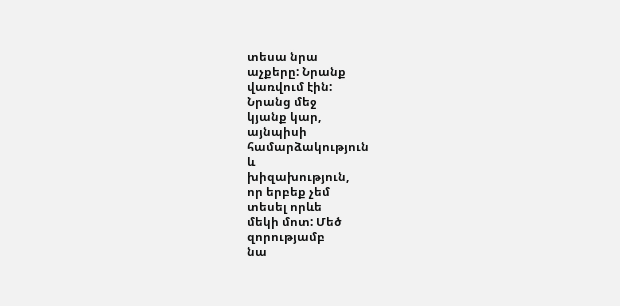տեսա նրա
աչքերը: Նրանք
վառվում էին:
Նրանց մեջ
կյանք կար,
այնպիսի
համարձակություն
և
խիզախություն,
որ երբեք չեմ
տեսել որևե
մեկի մոտ: Մեծ
զորությամբ
նա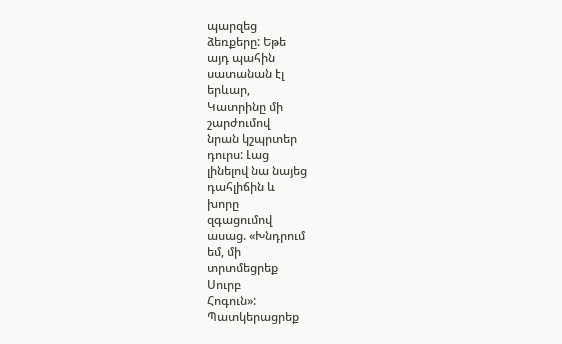պարզեց
ձեռքերը: Եթե
այդ պահին
սատանան էլ
երևար,
Կատրինը մի
շարժումով
նրան կշպրտեր
դուրս: Լաց
լինելով նա նայեց
դահլիճին և
խորը
զգացումով
ասաց. «Խնդրում
եմ, մի
տրտմեցրեք
Սուրբ
Հոգուն»:
Պատկերացրեք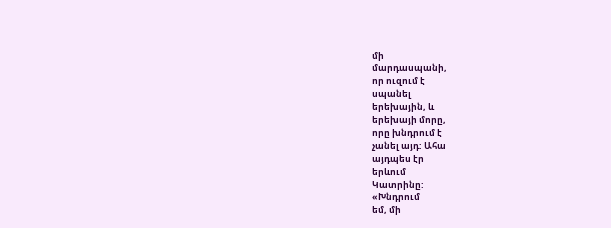մի
մարդասպանի,
որ ուզում է
սպանել
երեխային, և
երեխայի մորը,
որը խնդրում է
չանել այդ: Ահա
այդպես էր
երևում
Կատրինը:
«Խնդրում
եմ, մի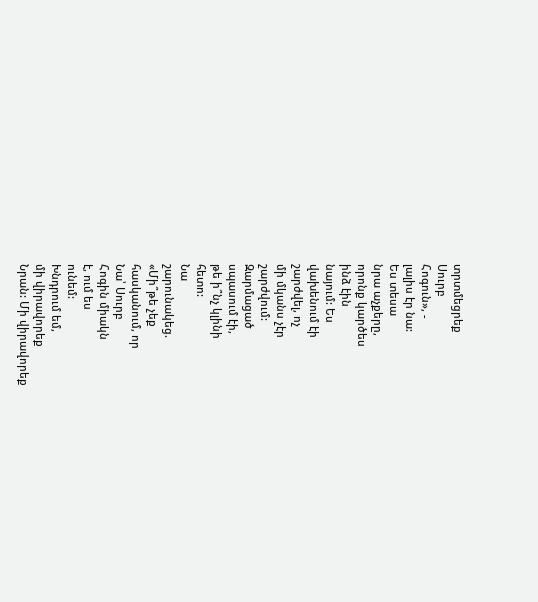տրտմեցրեք
Սուրբ
Հոգուն», -
լալիս էր նա:
Ես տեսա
նրա աչքերը,
որոնք կարծես
ինձ էին
նայում: Ես
վախենում էի
շարժվել, ոչ
մի մկանս չէր
շարժվում:
Զարմացած
սպասում էի,
թե ի՞նչ կլինի
հետո:
Նա
շարունակեց.
«Մի՞թե չեք
հասկանում, որ
Նա՝ Սուրբ
Հոգին միակն
է, ում ես
ունեմ:
Խնդրում եմ,
մի վիրավորեք
Նրան: Մի վիրավորեք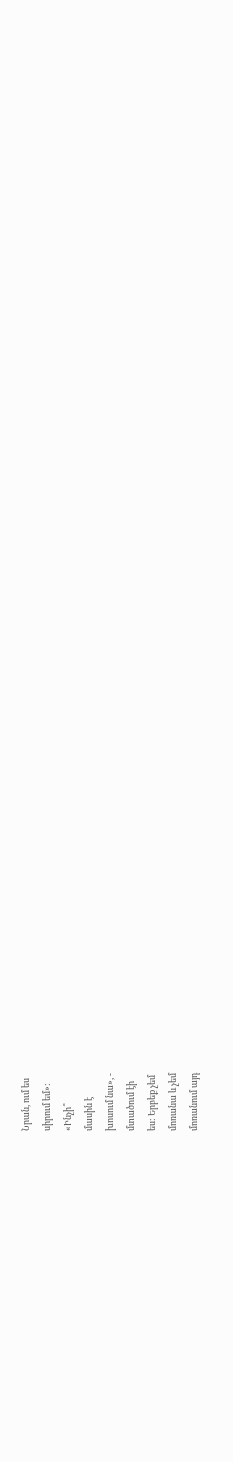Նրան, ում ես
սիրում եմ»:
«Ինչի՞
մասին է
խոսում նա», -
մտածում էի
ես: Երբեք չեմ
մոռանա և չեմ
մոռանում այդ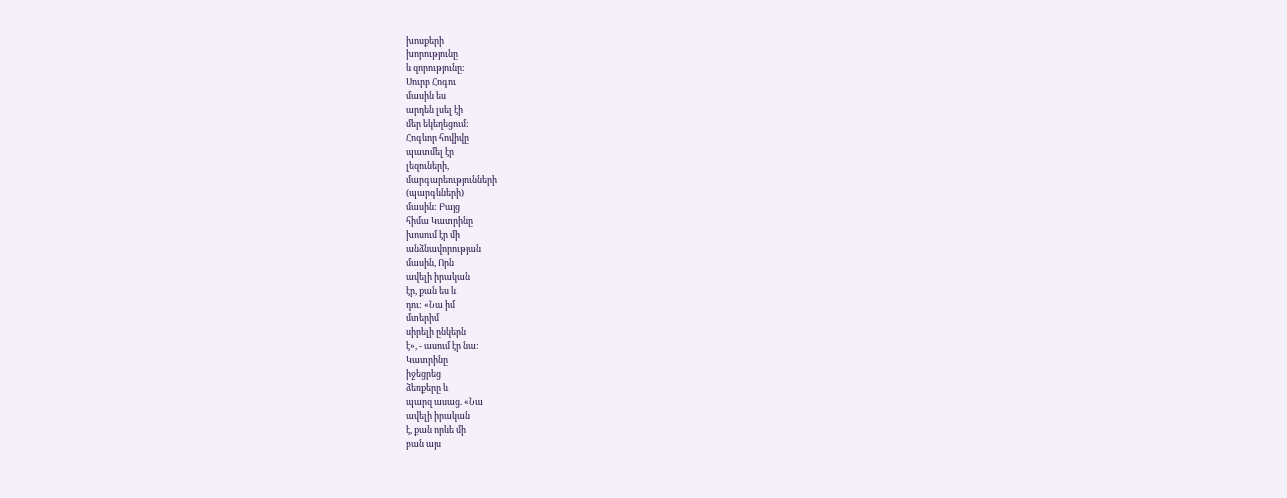խոսքերի
խորությունը
և զորությունը:
Սուրբ Հոգու
մասին ես
արդեն լսել էի
մեր եկեղեցում:
Հոգևոր հովիվը
պատմել էր
լեզուների,
մարգարեությունների
(պարգևների)
մասին: Բայց
հիմա Կատրինը
խոսում էր մի
անձնավորության
մասին, Որն
ավելի իրական
էր, քան ես և
դու: «Նա իմ
մտերիմ
սիրելի ընկերն
է», - ասում էր նա:
Կատրինը
իջեցրեց
ձեռքերը և
պարզ ասաց. «Նա
ավելի իրական
է, քան որևե մի
բան այս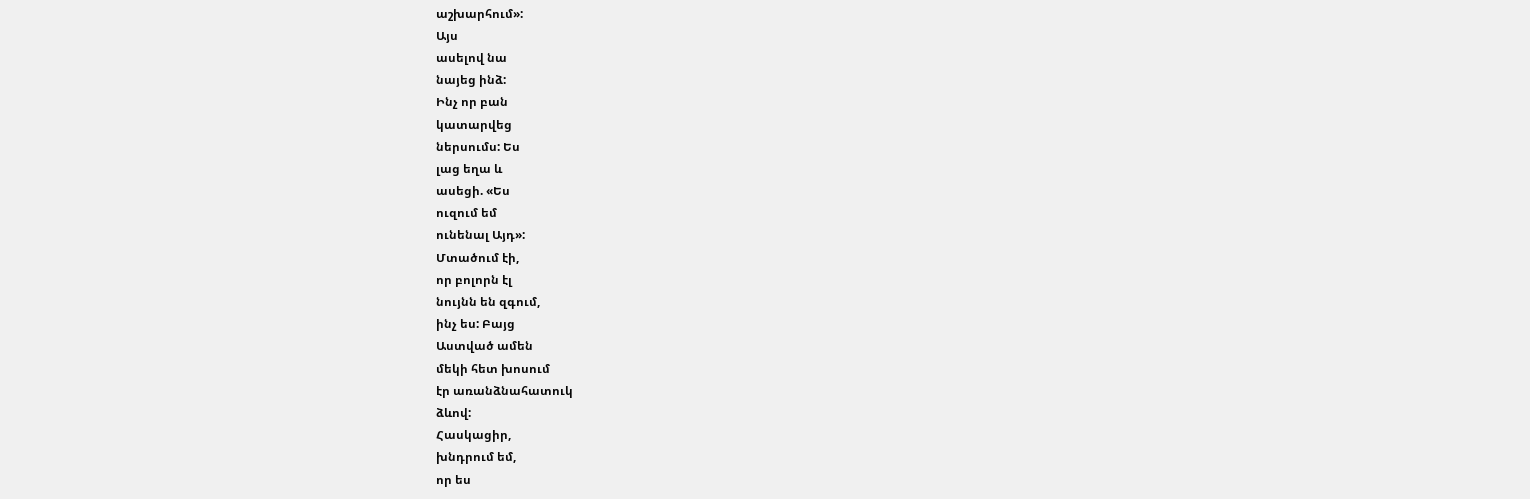աշխարհում»:
Այս
ասելով նա
նայեց ինձ:
Ինչ որ բան
կատարվեց
ներսումս: Ես
լաց եղա և
ասեցի. «Ես
ուզում եմ
ունենալ Այդ»:
Մտածում էի,
որ բոլորն էլ
նույնն են զգում,
ինչ ես: Բայց
Աստված ամեն
մեկի հետ խոսում
էր առանձնահատուկ
ձևով:
Հասկացիր,
խնդրում եմ,
որ ես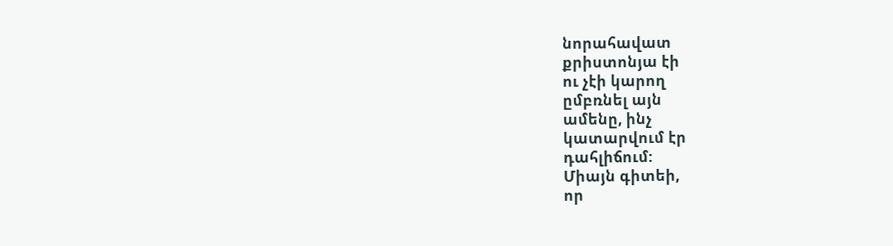նորահավատ
քրիստոնյա էի
ու չէի կարող
ըմբռնել այն
ամենը, ինչ
կատարվում էր
դահլիճում:
Միայն գիտեի,
որ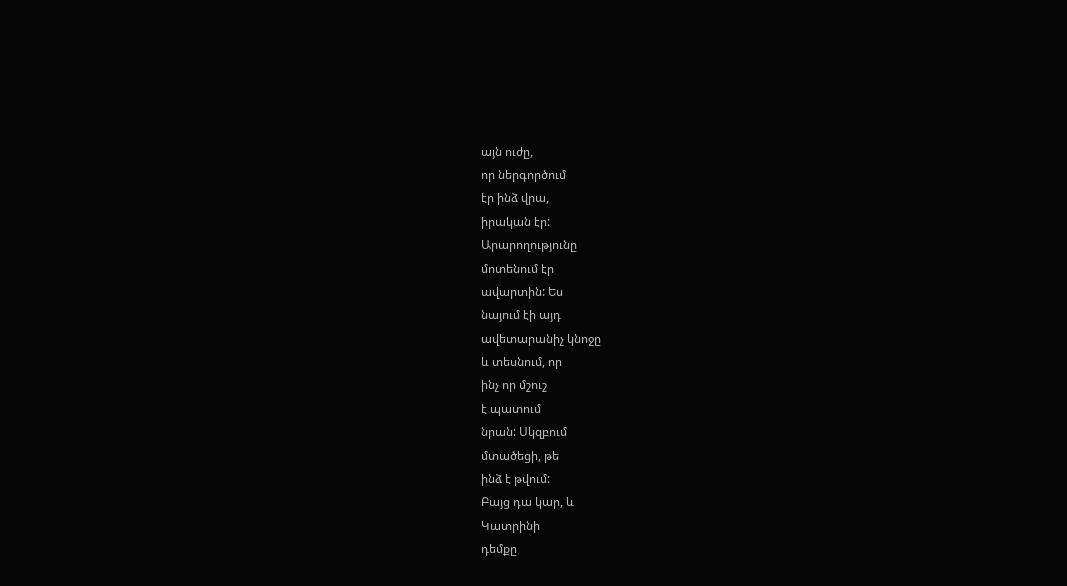այն ուժը,
որ ներգործում
էր ինձ վրա,
իրական էր:
Արարողությունը
մոտենում էր
ավարտին: Ես
նայում էի այդ
ավետարանիչ կնոջը
և տեսնում, որ
ինչ որ մշուշ
է պատում
նրան: Սկզբում
մտածեցի, թե
ինձ է թվում:
Բայց դա կար, և
Կատրինի
դեմքը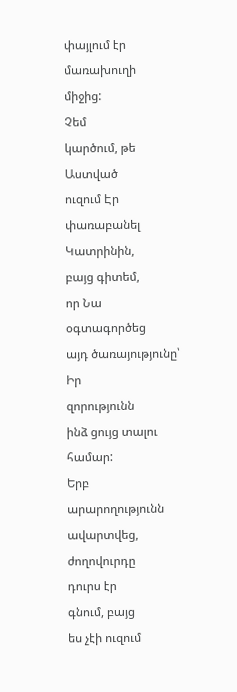փայլում էր
մառախուղի
միջից:
Չեմ
կարծում, թե
Աստված
ուզում Էր
փառաբանել Կատրինին,
բայց գիտեմ,
որ Նա
օգտագործեց
այդ ծառայությունը՝
Իր
զորությունն
ինձ ցույց տալու
համար:
Երբ
արարողությունն
ավարտվեց,
ժողովուրդը
դուրս էր
գնում, բայց
ես չէի ուզում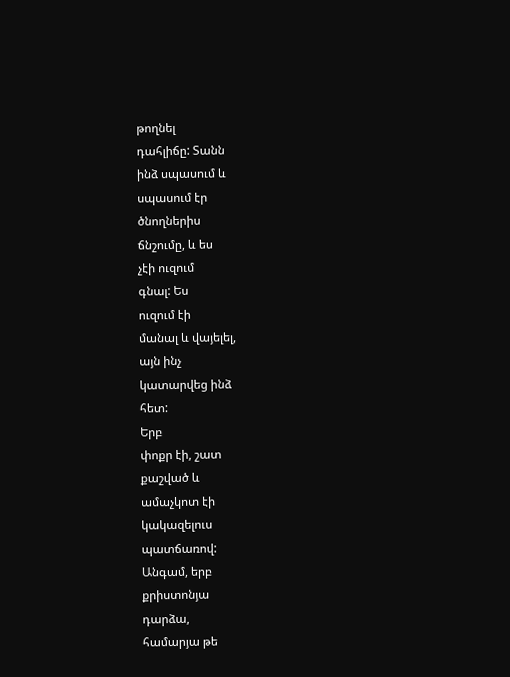թողնել
դահլիճը: Տանն
ինձ սպասում և
սպասում էր
ծնողներիս
ճնշումը, և ես
չէի ուզում
գնալ: Ես
ուզում էի
մանալ և վայելել,
այն ինչ
կատարվեց ինձ
հետ:
Երբ
փոքր էի, շատ
քաշված և
ամաչկոտ էի
կակազելուս
պատճառով:
Անգամ, երբ
քրիստոնյա
դարձա,
համարյա թե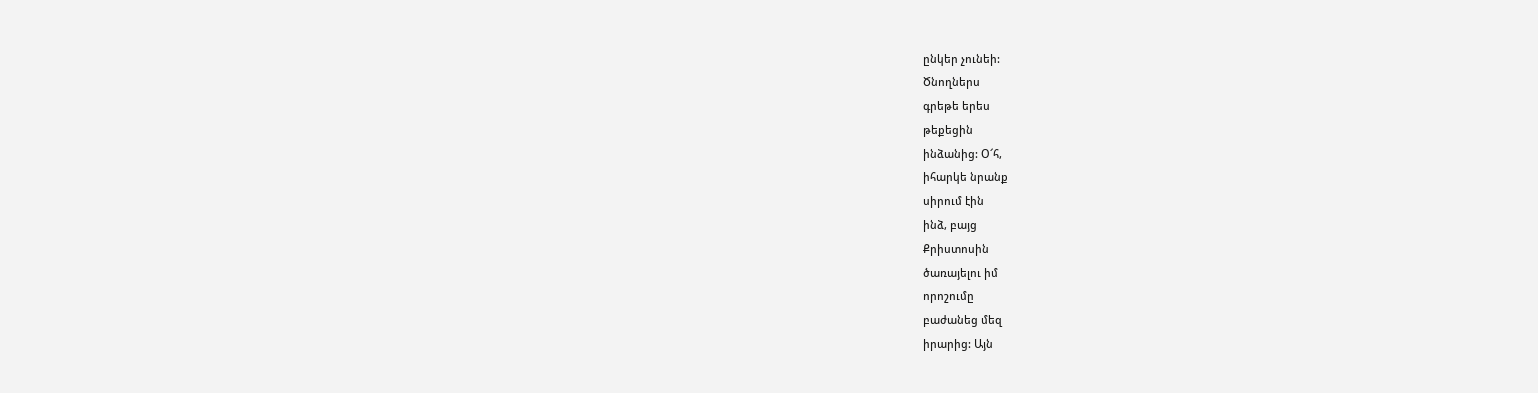ընկեր չունեի:
Ծնողներս
գրեթե երես
թեքեցին
ինձանից: Օ՜հ,
իհարկե նրանք
սիրում էին
ինձ, բայց
Քրիստոսին
ծառայելու իմ
որոշումը
բաժանեց մեզ
իրարից: Այն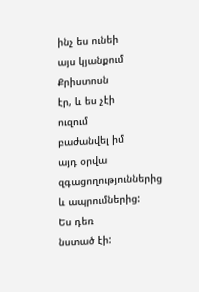ինչ ես ունեի
այս կյանքում Քրիստոսն
էր, և ես չէի
ուզում
բաժանվել իմ
այդ օրվա
զգացողություններից
և ապրումներից:
Ես դեռ
նստած էի: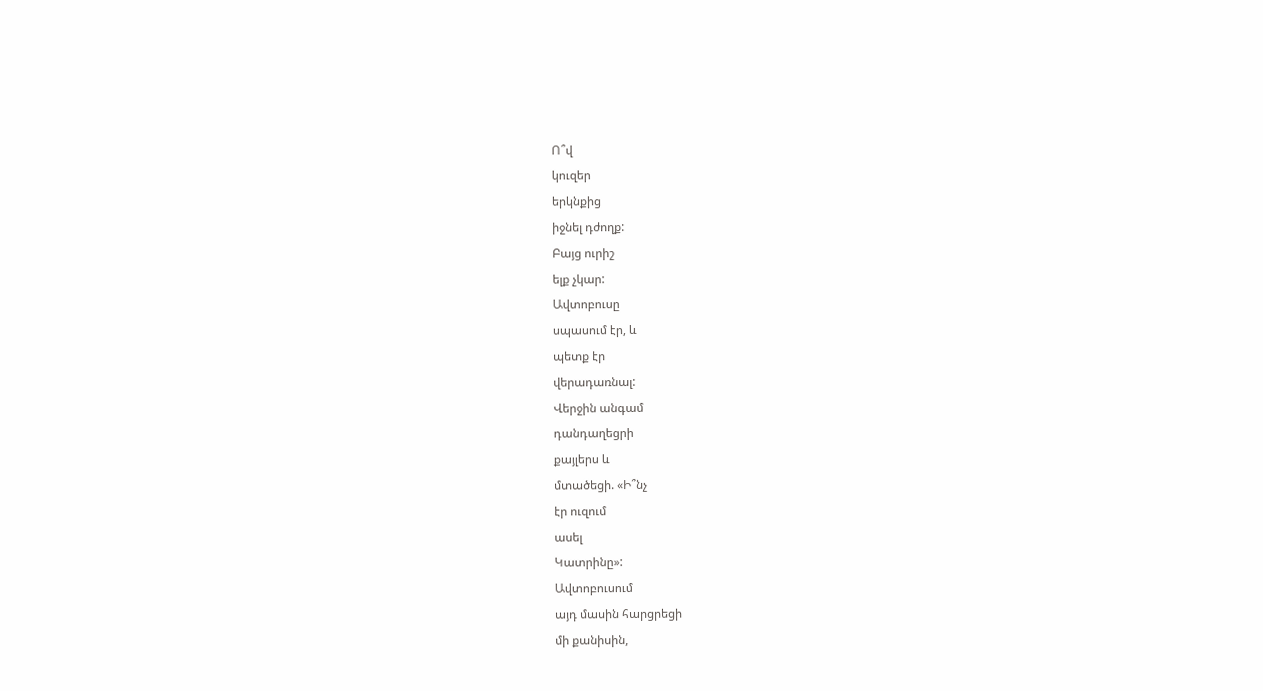Ո՞վ
կուզեր
երկնքից
իջնել դժողք:
Բայց ուրիշ
ելք չկար:
Ավտոբուսը
սպասում էր, և
պետք էր
վերադառնալ:
Վերջին անգամ
դանդաղեցրի
քայլերս և
մտածեցի. «Ի՞նչ
էր ուզում
ասել
Կատրինը»:
Ավտոբուսում
այդ մասին հարցրեցի
մի քանիսին,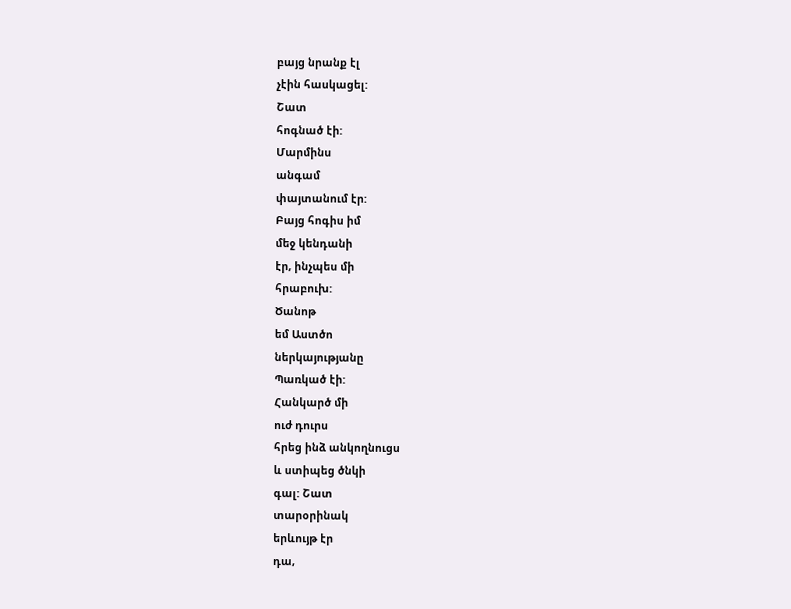բայց նրանք էլ
չէին հասկացել:
Շատ
հոգնած էի:
Մարմինս
անգամ
փայտանում էր:
Բայց հոգիս իմ
մեջ կենդանի
էր, ինչպես մի
հրաբուխ:
Ծանոթ
եմ Աստծո
ներկայությանը
Պառկած էի:
Հանկարծ մի
ուժ դուրս
հրեց ինձ անկողնուցս
և ստիպեց ծնկի
գալ: Շատ
տարօրինակ
երևույթ էր
դա,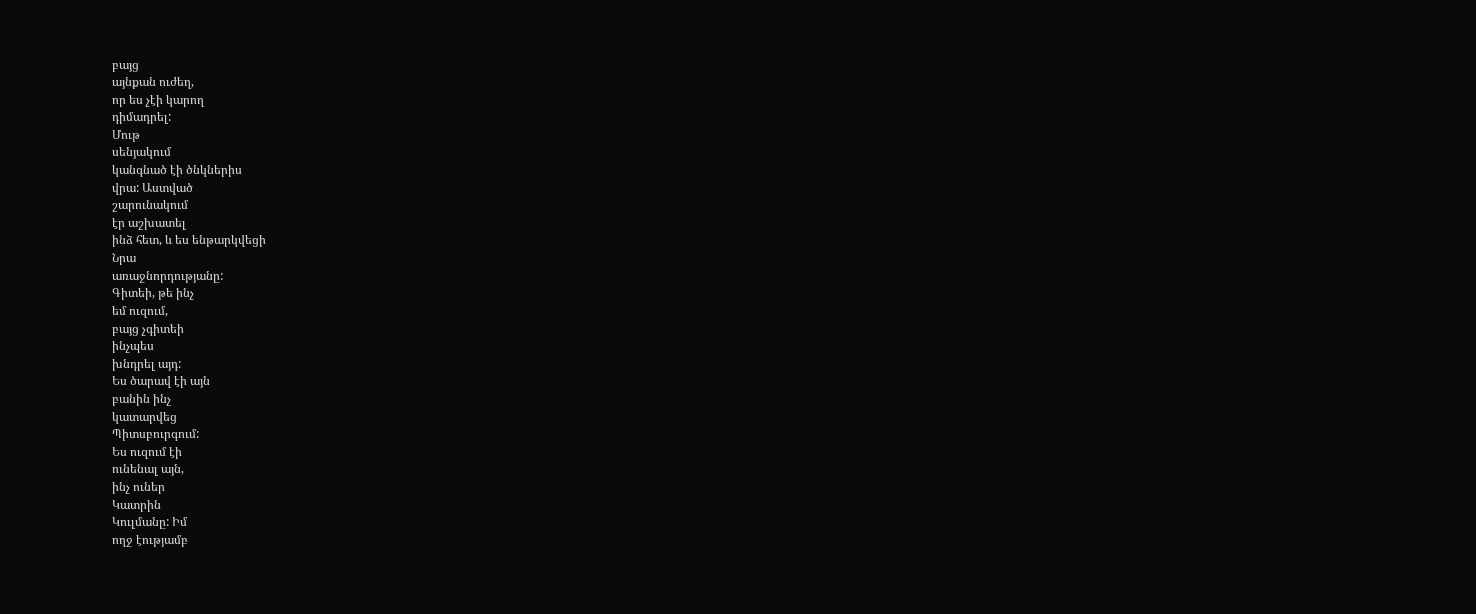բայց
այնքան ուժեղ,
որ ես չէի կարող
դիմադրել:
Մութ
սենյակում
կանգնած էի ծնկներիս
վրա: Աստված
շարունակում
էր աշխատել
ինձ հետ, և ես ենթարկվեցի
Նրա
առաջնորդությանը:
Գիտեի, թե ինչ
եմ ուզում,
բայց չգիտեի
ինչպես
խնդրել այդ:
Ես ծարավ էի այն
բանին ինչ
կատարվեց
Պիտսբուրգում:
Ես ուզում էի
ունենալ այն,
ինչ ուներ
Կատրին
Կուլմանը: Իմ
ողջ էությամբ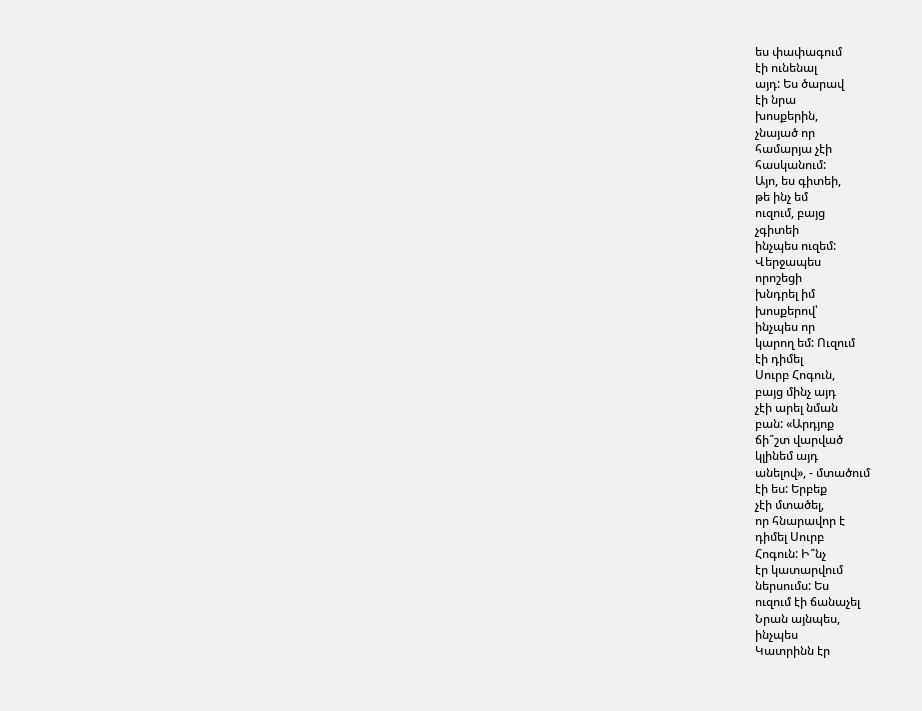ես փափագում
էի ունենալ
այդ: Ես ծարավ
էի նրա
խոսքերին,
չնայած որ
համարյա չէի
հասկանում:
Այո, ես գիտեի,
թե ինչ եմ
ուզում, բայց
չգիտեի
ինչպես ուզեմ:
Վերջապես
որոշեցի
խնդրել իմ
խոսքերով՝
ինչպես որ
կարող եմ: Ուզում
էի դիմել
Սուրբ Հոգուն,
բայց մինչ այդ
չէի արել նման
բան: «Արդյոք
ճի՞շտ վարված
կլինեմ այդ
անելով», - մտածում
էի ես: Երբեք
չէի մտածել,
որ հնարավոր է
դիմել Սուրբ
Հոգուն: Ի՞նչ
էր կատարվում
ներսումս: Ես
ուզում էի ճանաչել
Նրան այնպես,
ինչպես
Կատրինն էր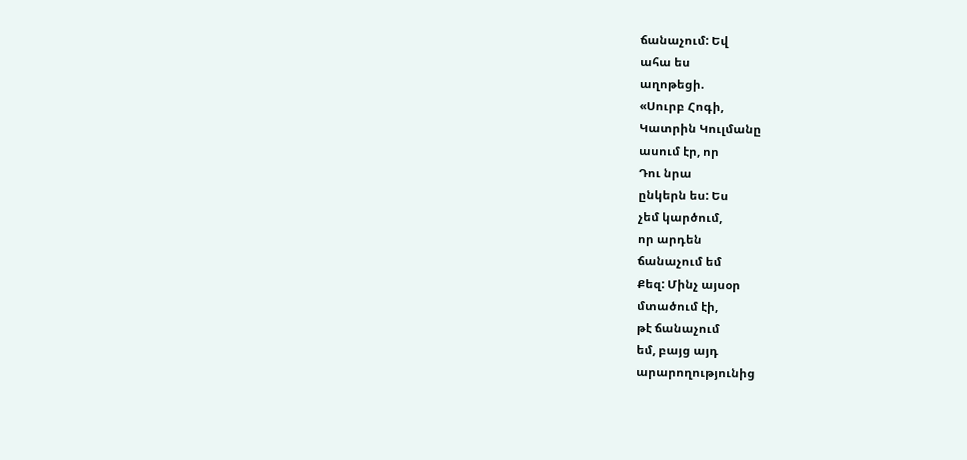ճանաչում: Եվ
ահա ես
աղոթեցի.
«Սուրբ Հոգի,
Կատրին Կուլմանը
ասում էր, որ
Դու նրա
ընկերն ես: Ես
չեմ կարծում,
որ արդեն
ճանաչում եմ
Քեզ: Մինչ այսօր
մտածում էի,
թէ ճանաչում
եմ, բայց այդ
արարողությունից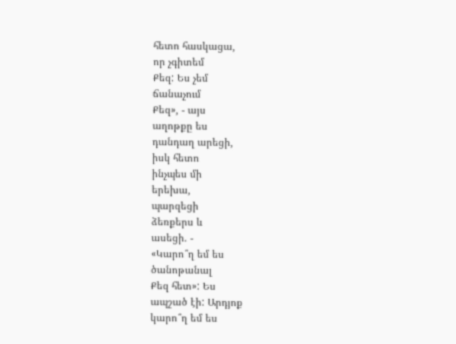հետո հասկացա,
որ չգիտեմ
Քեզ: Ես չեմ
ճանաչում
Քեզ», - այս
աղոթքը ես
դանդաղ արեցի,
իսկ հետո
ինչպես մի
երեխա,
պարզեցի
ձեռքերս և
ասեցի. -
«Կարո՞ղ եմ ես
ծանոթանալ
Քեզ հետ»: Ես
ապշած էի: Արդյոք
կարո՞ղ եմ ես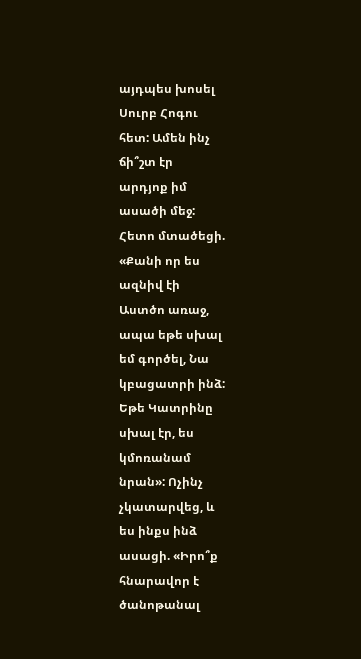այդպես խոսել
Սուրբ Հոգու
հետ: Ամեն ինչ
ճի՞շտ էր
արդյոք իմ
ասածի մեջ:
Հետո մտածեցի.
«Քանի որ ես
ազնիվ էի
Աստծո առաջ,
ապա եթե սխալ
եմ գործել, Նա
կբացատրի ինձ:
Եթե Կատրինը
սխալ էր, ես
կմոռանամ
նրան»: Ոչինչ
չկատարվեց, և
ես ինքս ինձ
ասացի. «Իրո՞ք
հնարավոր է
ծանոթանալ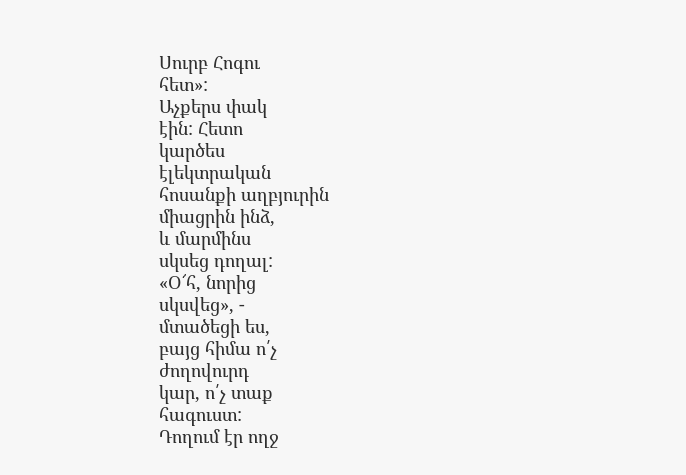Սուրբ Հոգու
հետ»:
Աչքերս փակ
էին: Հետո
կարծես
էլեկտրական
հոսանքի աղբյուրին
միացրին ինձ,
և մարմինս
սկսեց դողալ:
«Օ՜հ, նորից
սկսվեց», -
մտածեցի ես,
բայց հիմա ո՛չ
ժողովուրդ
կար, ո՛չ տաք
հագուստ:
Դողում էր ողջ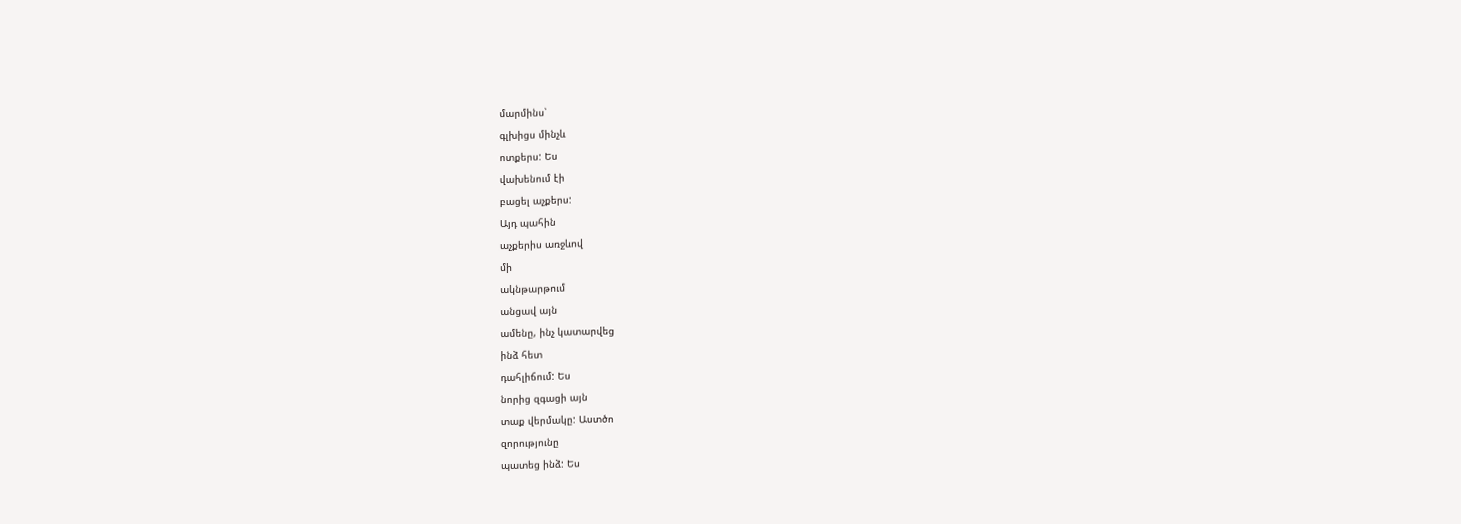մարմինս՝
գլխիցս մինչև
ոտքերս: Ես
վախենում էի
բացել աչքերս:
Այդ պահին
աչքերիս առջևով
մի
ակնթարթում
անցավ այն
ամենը, ինչ կատարվեց
ինձ հետ
դահլիճում: Ես
նորից զգացի այն
տաք վերմակը: Աստծո
զորությունը
պատեց ինձ: Ես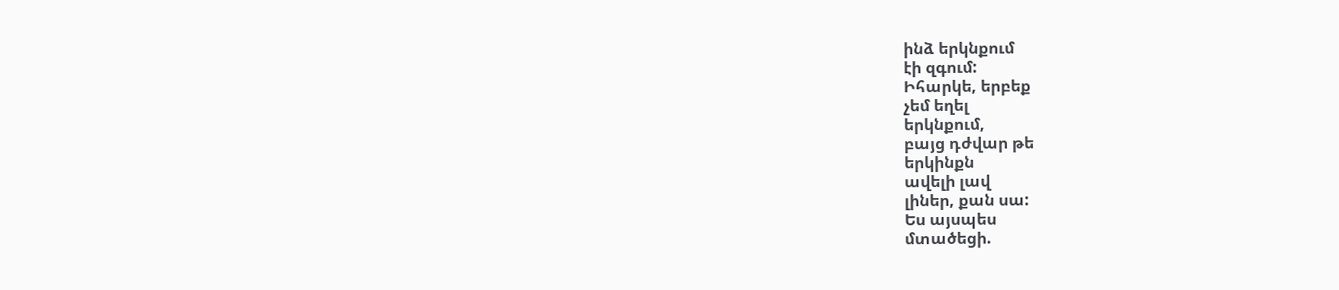ինձ երկնքում
էի զգում:
Իհարկե, երբեք
չեմ եղել
երկնքում,
բայց դժվար թե
երկինքն
ավելի լավ
լիներ, քան սա:
Ես այսպես
մտածեցի.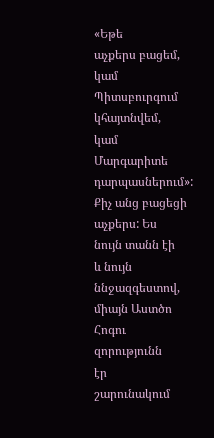«Եթե
աչքերս բացեմ,
կամ Պիտսբուրգում
կհայտնվեմ,
կամ
Մարգարիտե
դարպասներում»:
Քիչ անց բացեցի
աչքերս: Ես
նույն տանն էի
և նույն
ննջազգեստով,
միայն Աստծո
Հոգու զորությունն
էր
շարունակում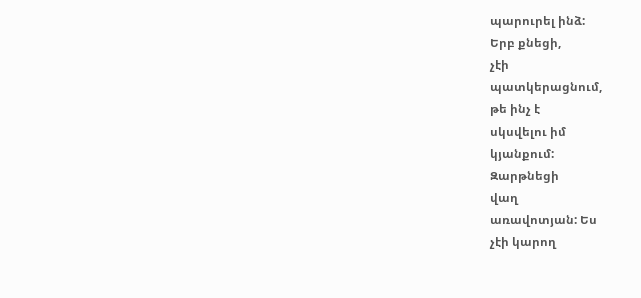պարուրել ինձ:
Երբ քնեցի,
չէի
պատկերացնում,
թե ինչ է
սկսվելու իմ
կյանքում:
Զարթնեցի
վաղ
առավոտյան: Ես
չէի կարող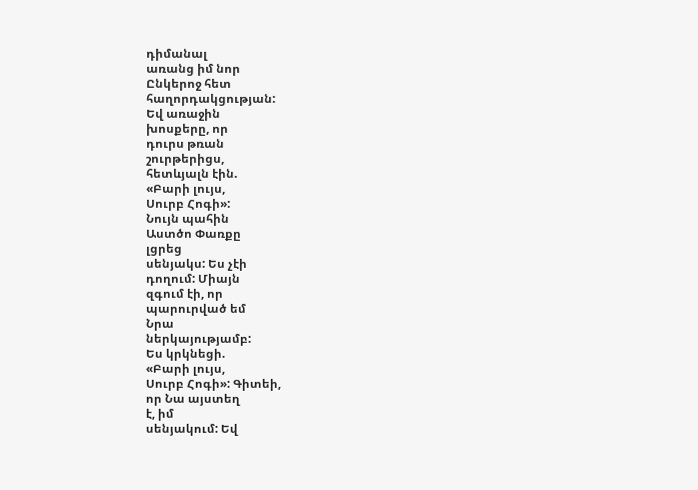դիմանալ
առանց իմ նոր
Ընկերոջ հետ
հաղորդակցության:
Եվ առաջին
խոսքերը, որ
դուրս թռան
շուրթերիցս,
հետևյալն էին.
«Բարի լույս,
Սուրբ Հոգի»:
Նույն պահին
Աստծո Փառքը
լցրեց
սենյակս: Ես չէի
դողում: Միայն
զգում էի, որ
պարուրված եմ
Նրա
ներկայությամբ:
Ես կրկնեցի.
«Բարի լույս,
Սուրբ Հոգի»: Գիտեի,
որ Նա այստեղ
է, իմ
սենյակում: Եվ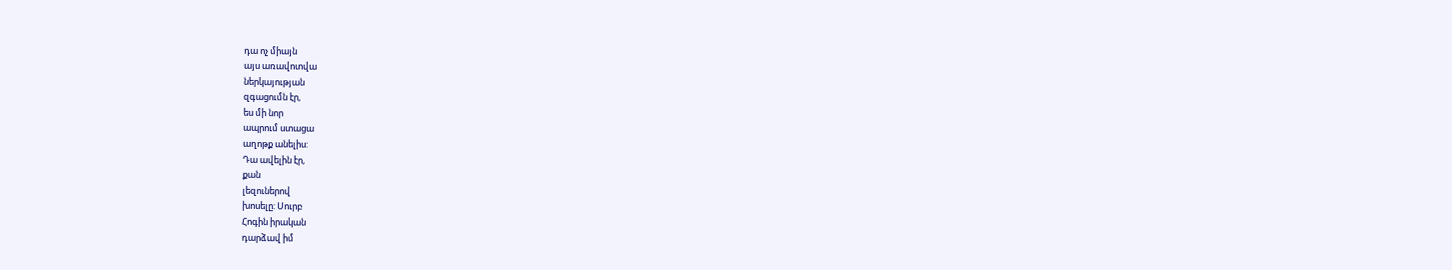դա ոչ միայն
այս առավոտվա
ներկայության
զգացումն էր,
ես մի նոր
ապրում ստացա
աղոթք անելիս:
Դա ավելին էր,
քան
լեզուներով
խոսելը: Սուրբ
Հոգին իրական
դարձավ իմ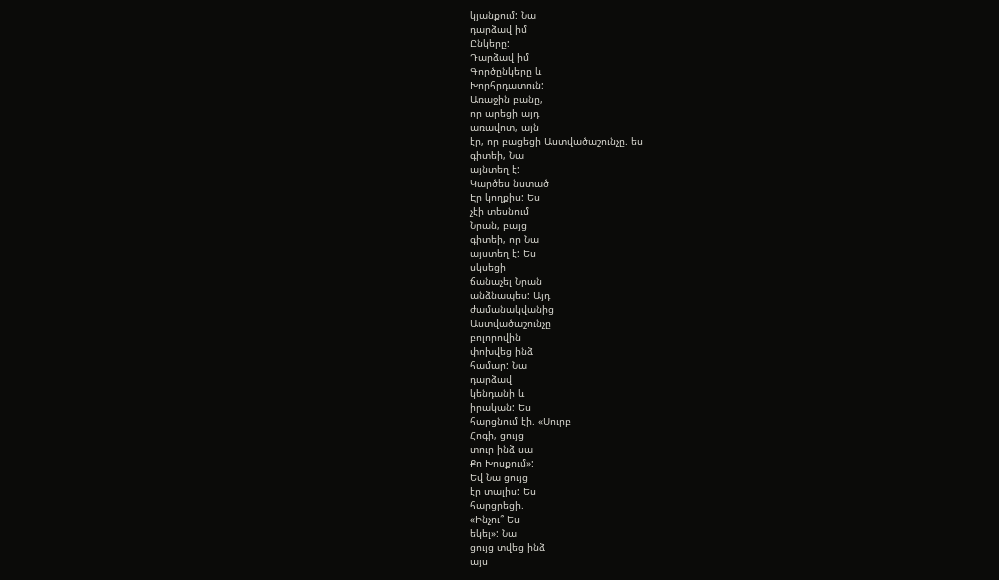կյանքում: Նա
դարձավ իմ
Ընկերը:
Դարձավ իմ
Գործընկերը և
Խորհրդատուն:
Առաջին բանը,
որ արեցի այդ
առավոտ, այն
էր, որ բացեցի Աստվածաշունչը. ես
գիտեի, Նա
այնտեղ է:
Կարծես նստած
Էր կողքիս: Ես
չէի տեսնում
Նրան, բայց
գիտեի, որ Նա
այստեղ է: Ես
սկսեցի
ճանաչել Նրան
անձնապես: Այդ
ժամանակվանից
Աստվածաշունչը
բոլորովին
փոխվեց ինձ
համար: Նա
դարձավ
կենդանի և
իրական: Ես
հարցնում էի. «Սուրբ
Հոգի, ցույց
տուր ինձ սա
Քո Խոսքում»:
Եվ Նա ցույց
էր տալիս: Ես
հարցրեցի.
«Ինչու՞ Ես
եկել»: Նա
ցույց տվեց ինձ
այս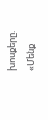խոսքերը.
«Մենք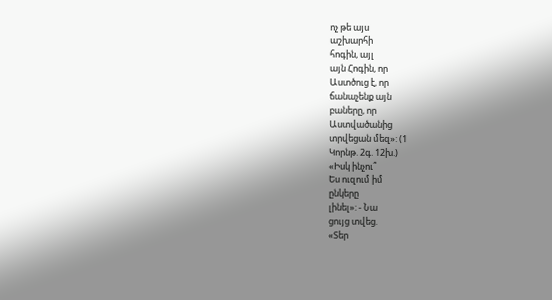ոչ թե այս
աշխարհի
հոգին, այլ
այն Հոգին, որ
Աստծուց է, որ
ճանաչենք այն
բաները, որ
Աստվածանից
տրվեցան մեզ»: (1
Կորնթ. 2գ. 12խ.)
«Իսկ ինչու՞
Ես ուզում իմ
ընկերը
լինել»: - Նա
ցույց տվեց.
«Տեր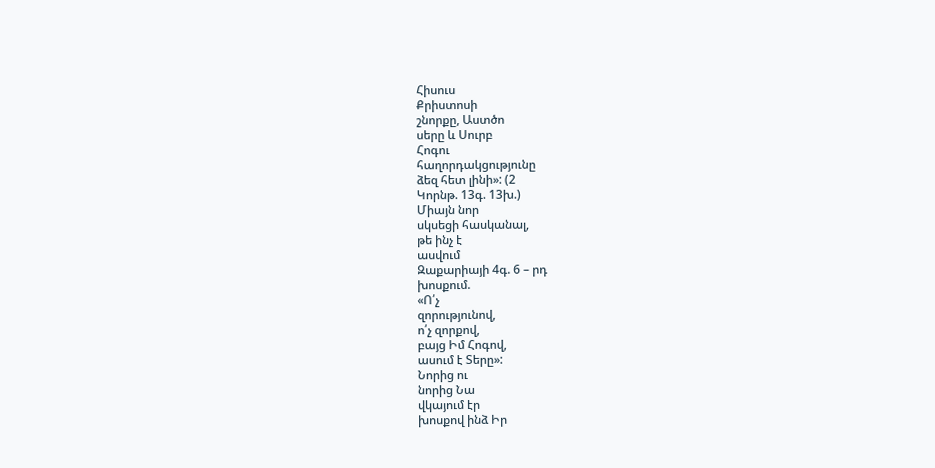Հիսուս
Քրիստոսի
շնորքը, Աստծո
սերը և Սուրբ
Հոգու
հաղորդակցությունը
ձեզ հետ լինի»: (2
Կորնթ. 13գ. 13խ.)
Միայն նոր
սկսեցի հասկանալ,
թե ինչ է
ասվում
Զաքարիայի 4գ. 6 – րդ
խոսքում.
«Ո՛չ
զորությունով,
ո՛չ զորքով,
բայց Իմ Հոգով,
ասում է Տերը»:
Նորից ու
նորից Նա
վկայում էր
խոսքով ինձ Իր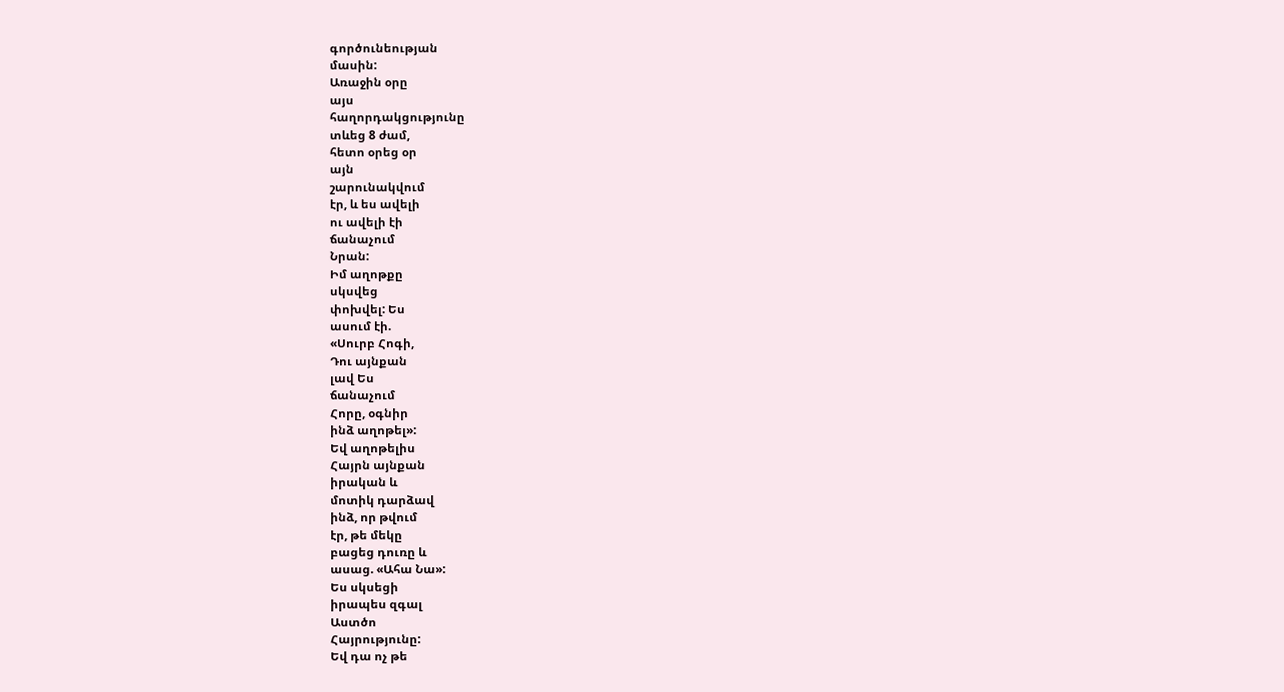գործունեության
մասին:
Առաջին օրը
այս
հաղորդակցությունը
տևեց 8 ժամ,
հետո օրեց օր
այն
շարունակվում
էր, և ես ավելի
ու ավելի էի
ճանաչում
Նրան:
Իմ աղոթքը
սկսվեց
փոխվել: Ես
ասում էի.
«Սուրբ Հոգի,
Դու այնքան
լավ Ես
ճանաչում
Հորը, օգնիր
ինձ աղոթել»:
Եվ աղոթելիս
Հայրն այնքան
իրական և
մոտիկ դարձավ
ինձ, որ թվում
էր, թե մեկը
բացեց դուռը և
ասաց. «Ահա Նա»:
Ես սկսեցի
իրապես զգալ
Աստծո
Հայրությունը:
Եվ դա ոչ թե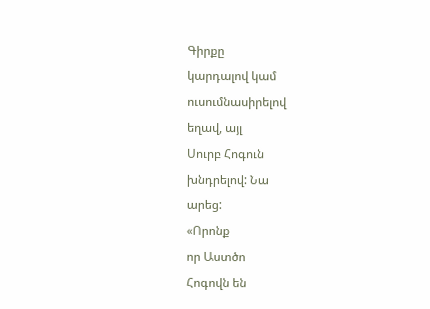Գիրքը
կարդալով կամ
ուսումնասիրելով
եղավ, այլ
Սուրբ Հոգուն
խնդրելով: Նա
արեց:
«Որոնք
որ Աստծո
Հոգովն են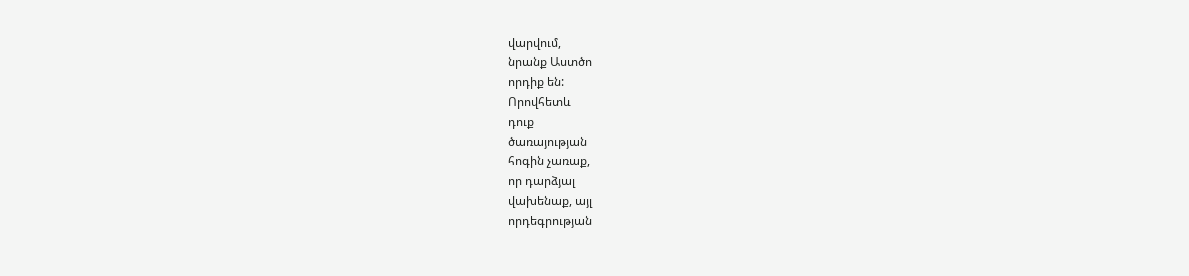վարվում,
նրանք Աստծո
որդիք են:
Որովհետև
դուք
ծառայության
հոգին չառաք,
որ դարձյալ
վախենաք, այլ
որդեգրության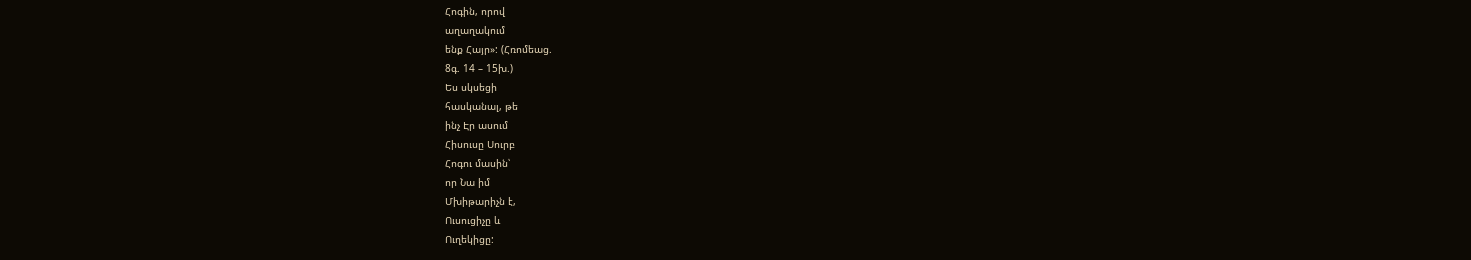Հոգին, որով
աղաղակում
ենք Հայր»: (Հռոմեաց.
8գ. 14 – 15խ.)
Ես սկսեցի
հասկանալ, թե
ինչ Էր ասում
Հիսուսը Սուրբ
Հոգու մասին՝
որ Նա իմ
Մխիթարիչն է,
Ուսուցիչը և
Ուղեկիցը: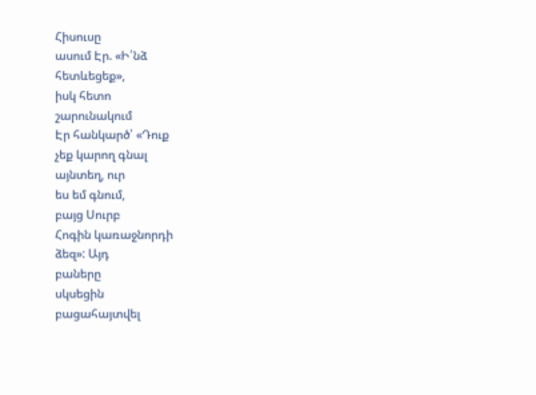Հիսուսը
ասում Էր. «Ի՛նձ
հետևեցեք»,
իսկ հետո
շարունակում
Էր հանկարծ՝ «Դուք
չեք կարող գնալ
այնտեղ, ուր
ես եմ գնում,
բայց Սուրբ
Հոգին կառաջնորդի
ձեզ»: Այդ
բաները
սկսեցին
բացահայտվել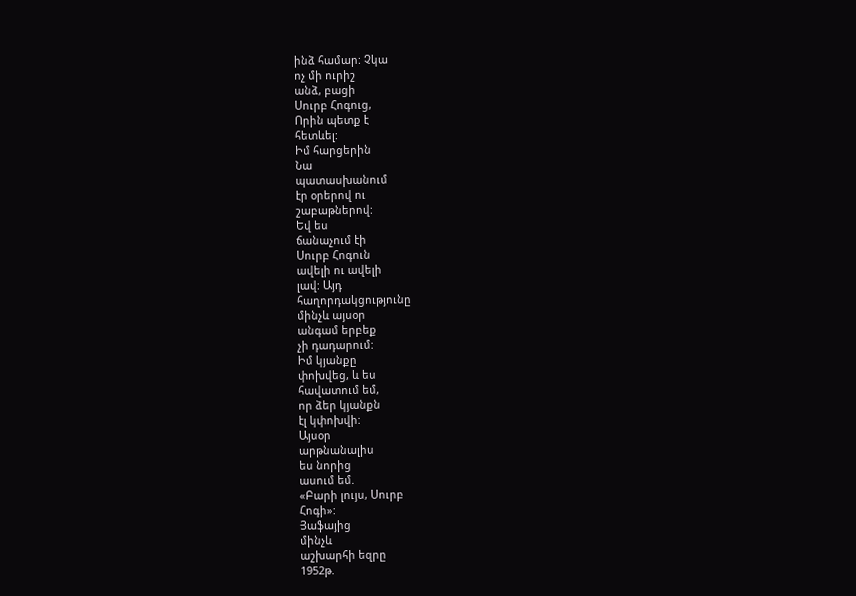ինձ համար: Չկա
ոչ մի ուրիշ
անձ, բացի
Սուրբ Հոգուց,
Որին պետք է
հետևել:
Իմ հարցերին
Նա
պատասխանում
էր օրերով ու
շաբաթներով:
Եվ ես
ճանաչում էի
Սուրբ Հոգուն
ավելի ու ավելի
լավ: Այդ
հաղորդակցությունը
մինչև այսօր
անգամ երբեք
չի դադարում:
Իմ կյանքը
փոխվեց, և ես
հավատում եմ,
որ ձեր կյանքն
էլ կփոխվի:
Այսօր
արթնանալիս
ես նորից
ասում եմ.
«Բարի լույս, Սուրբ
Հոգի»:
Յաֆայից
մինչև
աշխարհի եզրը
1952թ.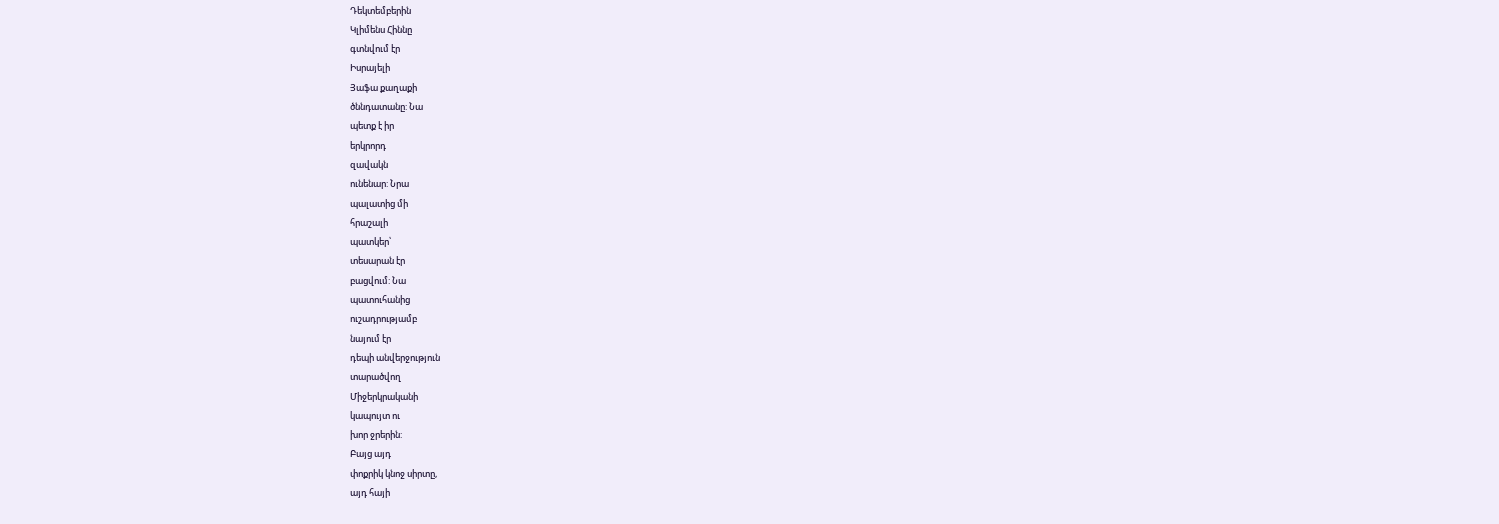Դեկտեմբերին
Կլիմենս Հիննը
գտնվում էր
Իսրայելի
Յաֆա քաղաքի
ծննդատանը: Նա
պետք է իր
երկրորդ
զավակն
ունենար: Նրա
պալատից մի
հրաշալի
պատկեր՝
տեսարան էր
բացվում: Նա
պատուհանից
ուշադրությամբ
նայում էր
դեպի անվերջություն
տարածվող
Միջերկրականի
կապույտ ու
խոր ջրերին:
Բայց այդ
փոքրիկ կնոջ սիրտը,
այդ հայի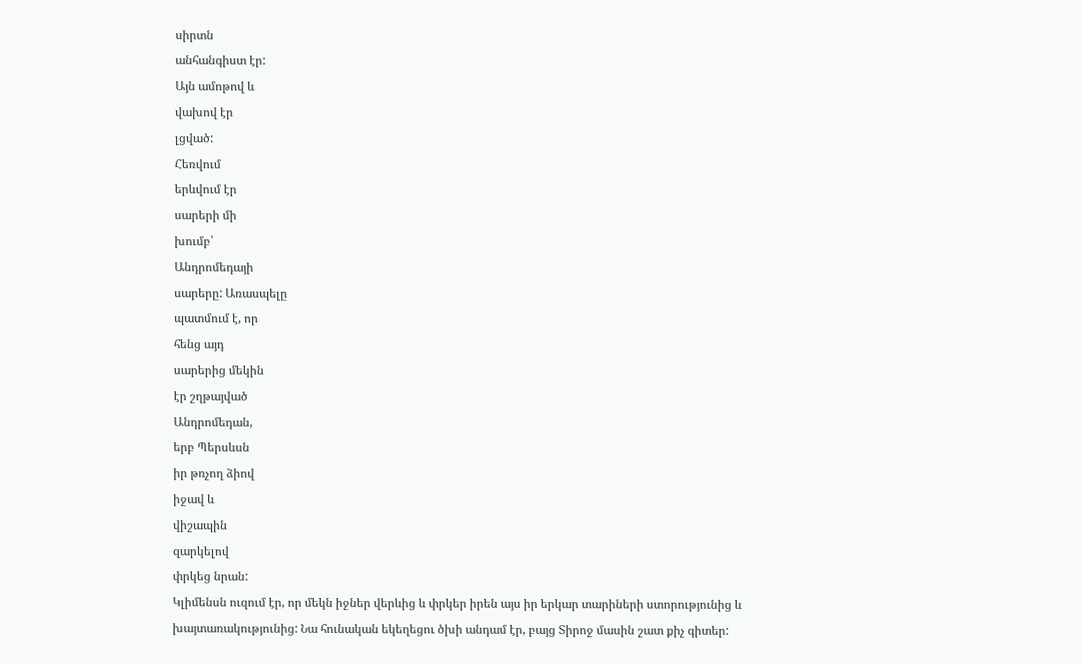սիրտն
անհանգիստ էր:
Այն ամոթով և
վախով էր
լցված:
Հեռվում
երևվում էր
սարերի մի
խումբ՝
Անդրոմեդայի
սարերը: Առասպելը
պատմում է, որ
հենց այդ
սարերից մեկին
էր շղթայված
Անդրոմեդան,
երբ Պերսևսն
իր թռչող ձիով
իջավ և
վիշապին
զարկելով
փրկեց նրան:
Կլիմենսն ուզում էր, որ մեկն իջներ վերևից և փրկեր իրեն այս իր երկար տարիների ստորությունից և խայտառակությունից: Նա հունական եկեղեցու ծխի անդամ էր, բայց Տիրոջ մասին շատ քիչ գիտեր: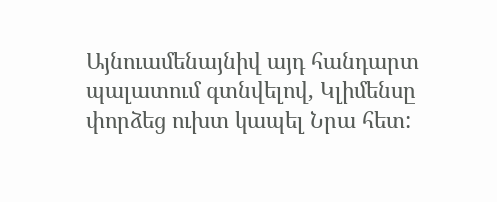Այնուամենայնիվ այդ հանդարտ պալատում գտնվելով, Կլիմենսը փորձեց ուխտ կապել Նրա հետ: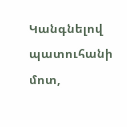Կանգնելով պատուհանի մոտ,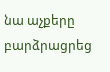նա աչքերը բարձրացրեց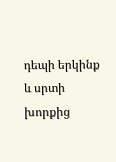դեպի երկինք և սրտի խորքից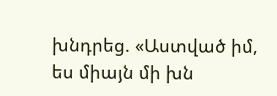խնդրեց. «Աստված իմ, ես միայն մի խն